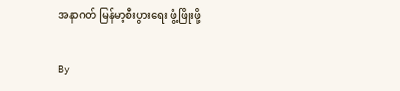အနာဂတ် မြန်မာ့စီးပွားရေး ဖွံ့ဖြိုးဖို့

By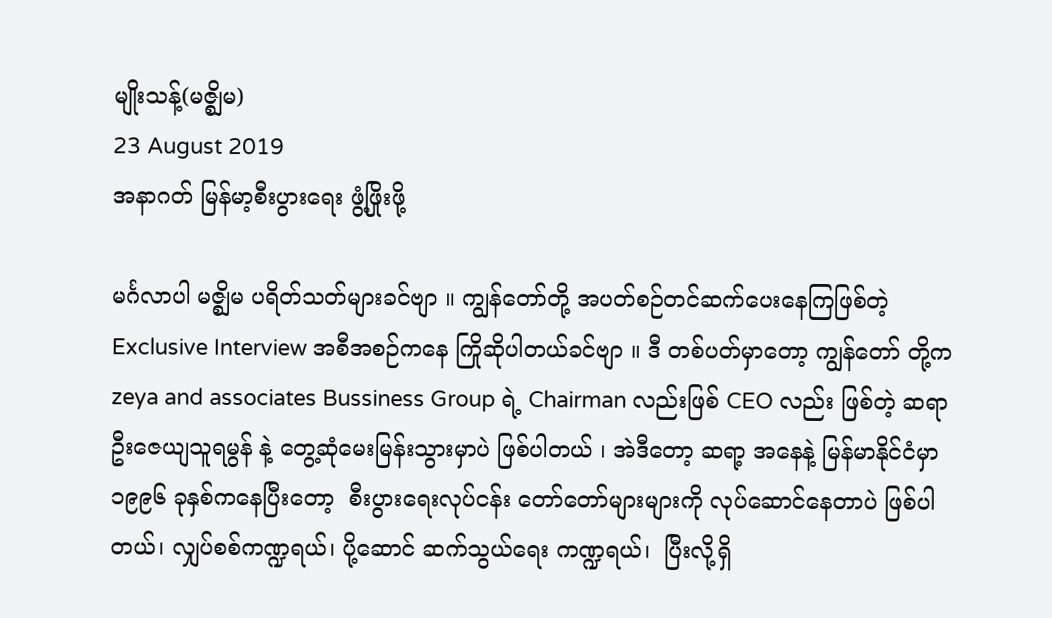မျိုးသန့်(မဇ္စျိမ)
23 August 2019
အနာဂတ် မြန်မာ့စီးပွားရေး ဖွံ့ဖြိုးဖို့

မင်္ဂလာပါ မဇ္စျိမ ပရိတ်သတ်များခင်ဗျာ ။ ကျွန်တော်တို့ အပတ်စဉ်တင်ဆက်ပေးနေကြဖြစ်တဲ့ Exclusive Interview အစီအစဉ်ကနေ ကြိုဆိုပါတယ်ခင်ဗျာ ။ ဒီ တစ်ပတ်မှာတော့ ကျွန်တော် တို့က zeya and associates Bussiness Group ရဲ့ Chairman လည်းဖြစ် CEO လည်း ဖြစ်တဲ့ ဆရာ ဦးဇေယျသူရမွန် နဲ့ တွေ့ဆုံမေးမြန်းသွားမှာပဲ ဖြစ်ပါတယ် ၊ အဲဒီတော့ ဆရာ့ အနေနဲ့ မြန်မာနိုင်ငံမှာ ၁၉၉၆ ခုနှစ်ကနေပြီးတော့  စီးပွားရေးလုပ်ငန်း တော်တော်များများကို လုပ်ဆောင်နေတာပဲ ဖြစ်ပါတယ်၊ လျှပ်စစ်ကဏ္ဍရယ်၊ ပို့ဆောင် ဆက်သွယ်ရေး ကဏ္ဍရယ်၊  ပြီးလို့ရှိ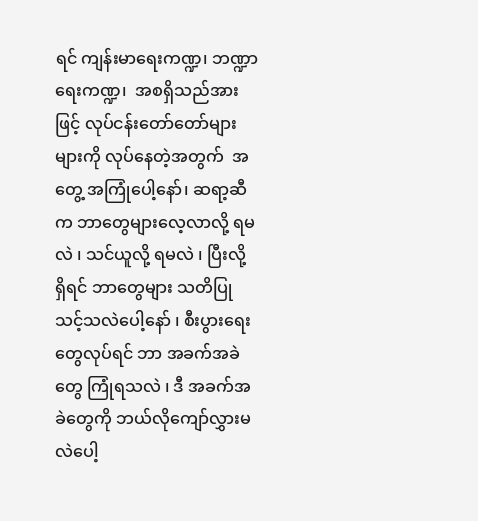ရင် ကျန်းမာရေးကဏ္ဍ၊ ဘဏ္ဍာရေးကဏ္ဍ၊  အစရှိသည်အားဖြင့် လုပ်ငန်းတော်တော်များများကို လုပ်နေတဲ့အတွက်  အတွေ့ အကြုံပေါ့နော်၊ ဆရာ့ဆီက ဘာတွေများလေ့လာလို့ ရမလဲ ၊ သင်ယူလို့ ရမလဲ ၊ ပြီးလို့ ရှိရင် ဘာတွေများ သတိပြုသင့်သလဲပေါ့နော် ၊ စီးပွားရေးတွေလုပ်ရင် ဘာ အခက်အခဲတွေ ကြုံရသလဲ ၊ ဒီ အခက်အခဲတွေကို ဘယ်လိုကျော်လွှားမလဲပေါ့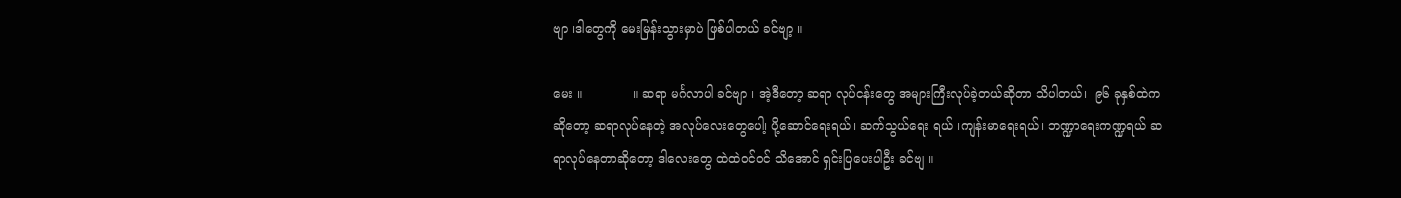ဗျာ ၊ဒါတွေကို မေးမြန်းသွားမှာပဲ ဖြစ်ပါတယ် ခင်ဗျာ့ ။

မေး ။             ။ ဆရာ မင်္ဂလာပါ ခင်ဗျာ ၊ အဲ့ဒီတော့ ဆရာ လုပ်ငန်းတွေ အများကြီးလုပ်ခဲ့တယ်ဆိုတာ သိပါတယ်၊  ၉၆ ခုနှစ်ထဲက ဆိုတော့ ဆရာလုပ်နေတဲ့ အလုပ်လေးတွေပေါ၊့ ပို့ဆောင်ရေးရယ်၊ ဆက်သွယ်ရေး ရယ် ၊ကျန်းမာရေးရယ်၊ ဘဏ္ဍာရေးကဏ္ဍရယ် ဆရာလုပ်နေတာဆိုတော့ ဒါလေးတွေ ထဲထဲဝင်ဝင် သိအောင် ရှင်းပြပေးပါဦး ခင်ဗျ ။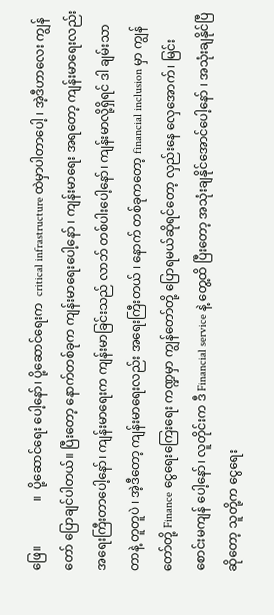ဖြေ။              ။  ပို့ဆောင်ရေး ပေါ့နော်၊ ပို့ဆောင်ရေးက  critical infrastructure ထဲမှာပါတာပေါ့ ၊ အဲ့ဒီဟာလေး ကျွန်တော် ပြောချင်ပါတယ်။ ပြီးတော့ နောက်တစ်ခုက ကျန်းမာရေးပေါ့နော် ၊ ကျန်းမာရေး အရတော့ ကျန်းမာရေးလည်း အရေးကြီးတာပေါ့နော်၊ ကျန်းမာရေးက ကျန်းမာခြင်းသည် လာဘ် တစ်ပါးပေါ့နော်၊ ကျန်းမာလို့ရှိရင် ဒါ ချမ်းသာတာနဲ့ တူတူပဲ ၊ အဲ့ဒီတော့ ကျန်းမာရေးလည်း အရေးကြီးတယ် ၊ နောက် တစ်ခုကတော့ financial inclusion မှာ ကျွန်တော်တို့ Finance ငွေရေးကြေးရေး ကဏ္ဍမှာ ကျွန်တော်တို့ ပြောရမယ်ဆိုရင်တော့ လှည်းနေ လှေအောက်၊ မြင်းစောင်းမကျန် ပေါ့နော်၊ လူတိုင်းက ဒီ Financial service နဲ့ တွေ့ထိ ပြီးတော့ အသုံးချနိုင်အောင်ပေါ့နော် ၊ အသုံးချနိုင်ပြီဆိုတော့ သူတို့က ငွေရေး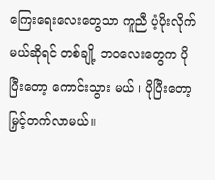ကြေးရေးလေးတွေသာ ကူညီ ပံ့ပိုးလိုက်မယ်ဆိုရင် တစ်ချို့ ဘဝလေးတွေက ပိုပြီးတော့ ကောင်းသွား မယ် ၊ ပိုပြီးတော့ မြှင့်တက်လာမယ်။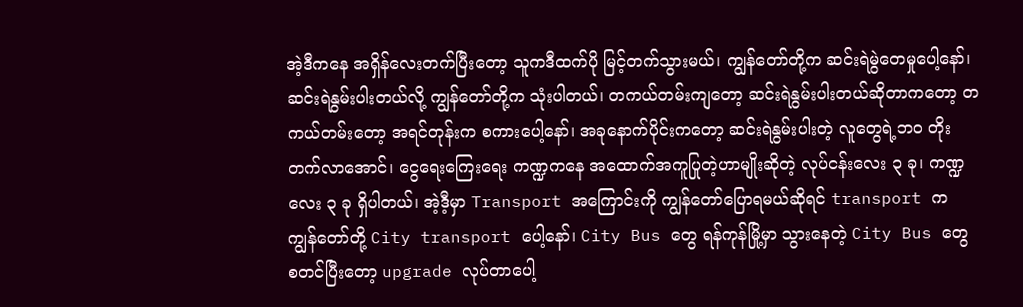အဲ့ဒီကနေ အရှိန်လေးတက်ပြီးတော့ သူကဒီထက်ပို မြင့်တက်သွားမယ်၊ ကျွန်တော်တို့က ဆင်းရဲမွဲတေမှုပေါ့နော်၊ ဆင်းရဲနွမ်းပါးတယ်လို့ ကျွန်တော်တို့က သုံးပါတယ်၊ တကယ်တမ်းကျတော့ ဆင်းရဲနွမ်းပါးတယ်ဆိုတာကတော့ တကယ်တမ်းတော့ အရင်တုန်းက စကားပေါ့နော်၊ အခုနောက်ပိုင်းကတော့ ဆင်းရဲနွမ်းပါးတဲ့ လူတွေရဲ့ဘဝ တိုးတက်လာအောင်၊ ငွေရေးကြေးရေး ကဏ္ဍကနေ အထောက်အကူပြုတဲ့ဟာမျိုးဆိုတဲ့ လုပ်ငန်းလေး ၃ ခု၊ ကဏ္ဍလေး ၃ ခု ရှိပါတယ်၊ အဲ့ဒီ့မှာ Transport အကြောင်းကို ကျွန်တော်ပြောရမယ်ဆိုရင် transport က ကျွန်တော်တို့ City transport ပေါ့နော်၊ City Bus တွေ ရန်ကုန်မြို့မှာ သွားနေတဲ့ City Bus တွေ စတင်ပြီးတော့ upgrade လုပ်တာပေါ့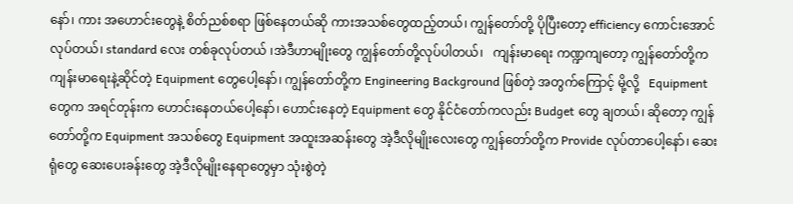နော်၊ ကား အဟောင်းတွေနဲ့ စိတ်ညစ်စရာ ဖြစ်နေတယ်ဆို ကားအသစ်တွေထည့်တယ်၊ ကျွန်တော်တို့ ပိုပြီးတော့ efficiency ကောင်းအောင် လုပ်တယ်၊ standard လေး တစ်ခုလုပ်တယ် ၊အဲဒီဟာမျိုးတွေ ကျွန်တော်တို့လုပ်ပါတယ်၊   ကျန်းမာရေး ကဏ္ဍကျတော့ ကျွန်တော်တို့က ကျန်းမာရေးနဲ့ဆိုင်တဲ့ Equipment တွေပေါ့နော်၊ ကျွန်တော်တို့က Engineering Background ဖြစ်တဲ့ အတွက်ကြောင့် မို့လို့   Equipment တွေက အရင်တုန်းက ဟောင်းနေတယ်ပေါ့နော်၊ ဟောင်းနေတဲ့ Equipment တွေ နိုင်ငံတော်ကလည်း Budget တွေ ချတယ်၊ ဆိုတော့ ကျွန်တော်တို့က Equipment အသစ်တွေ Equipment အထူးအဆန်းတွေ အဲ့ဒီလိုမျိုးလေးတွေ ကျွန်တော်တို့က Provide လုပ်တာပေါ့နော်၊ ဆေးရုံတွေ ဆေးပေးခန်းတွေ အဲ့ဒီလိုမျိုးနေရာတွေမှာ သုံးစွဲတဲ့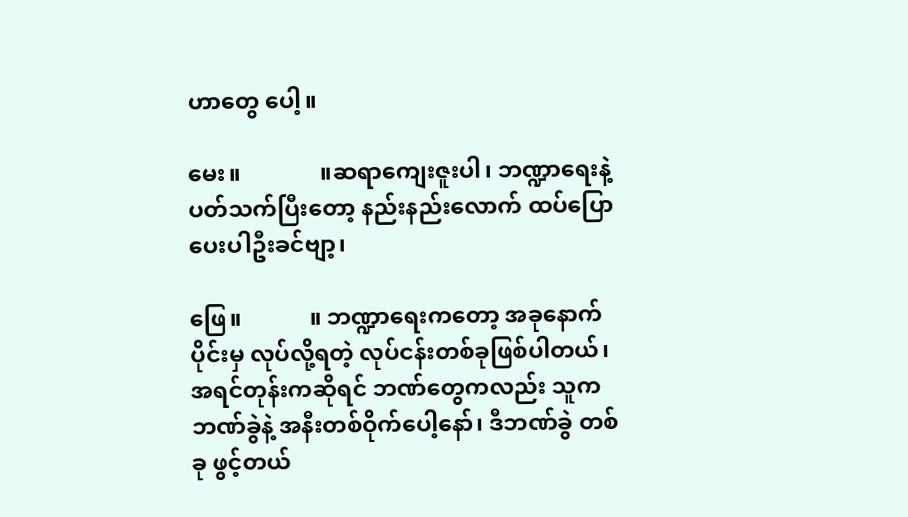ဟာတွေ ပေါ့။

မေး။              ။ဆရာကျေးဇူးပါ၊ ဘဏ္ဍာရေးနဲ့ ပတ်သက်ပြီးတော့ နည်းနည်းလောက် ထပ်ပြောပေးပါဦးခင်ဗျာ့၊

ဖြေ။            ။ ဘဏ္ဍာရေးကတော့ အခုနောက်ပိုင်းမှ လုပ်လို့ရတဲ့ လုပ်ငန်းတစ်ခုဖြစ်ပါတယ်၊ အရင်တုန်းကဆိုရင် ဘဏ်တွေကလည်း သူကဘဏ်ခွဲနဲ့ အနီးတစ်ဝိုက်ပေါ့နော်၊ ဒီဘဏ်ခွဲ တစ်ခု ဖွင့်တယ်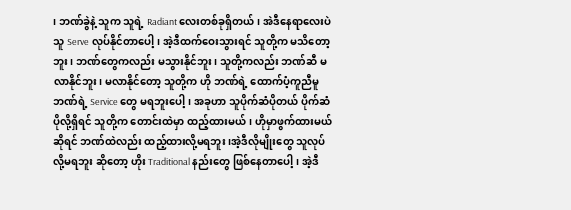၊ ဘဏ်ခွဲနဲ့ သူက သူရဲ့ Radiant လေးတစ်ခုရှိတယ်၊ အဲဒီနေရာလေးပဲ သူ Serve လုပ်နိုင်တာပေါ့၊ အဲ့ဒီထက်ဝေးသွားရင် သူတို့က မသိတော့ဘူး၊ ဘဏ်တွေကလည်း မသွားနိုင်ဘူး၊ သူတို့ကလည်း ဘဏ်ဆီ မလာနိုင်ဘူး၊ မလာနိုင်တော့ သူတို့က ဟို ဘဏ်ရဲ့ ထောက်ပံ့ကူညီမူ ဘဏ်ရဲ့ Service တွေ မရဘူးပေါ့၊ အခုဟာ သူပိုက်ဆံပိုတယ် ပိုက်ဆံပိုလို့ရှိရင် သူတို့က တောင်းထဲမှာ ထည့်ထားမယ်၊ ဟိုမှာဖွက်ထားမယ်ဆိုရင် ဘဏ်ထဲလည်း ထည့်ထားလို့မရဘူး ၊အဲ့ဒီလိုမျိုးတွေ သူလုပ်လို့မရဘူး ဆိုတော့ ဟိုး Traditional နည်းတွေ ဖြစ်နေတာပေါ့၊ အဲ့ဒီ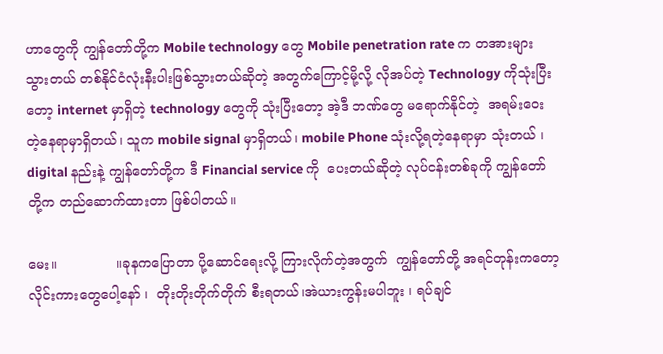ဟာတွေကို ကျွန်တော်တို့က Mobile technology တွေ Mobile penetration rate က တအားများ သွားတယ် တစ်နိုင်ငံလုံးနီးပါးဖြစ်သွားတယ်ဆိုတဲ့ အတွက်ကြောင့်မို့လို့ လိုအပ်တဲ့ Technology ကိုသုံးပြီးတော့ internet မှာရှိတဲ့ technology တွေကို သုံးပြီးတော့ အဲ့ဒီ ဘဏ်တွေ မရောက်နိုင်တဲ့  အရမ်းဝေးတဲ့နေရာမှာရှိတယ်၊ သူက mobile signal မှာရှိတယ်၊ mobile Phone သုံးလို့ရတဲ့နေရာမှာ သုံးတယ် ၊ digital နည်းနဲ့ ကျွန်တော်တို့က ဒီ Financial service ကို  ပေးတယ်ဆိုတဲ့ လုပ်ငန်းတစ်ခုကို ကျွန်တော်တို့က တည်ဆောက်ထားတာ ဖြစ်ပါတယ်။

မေး။              ။ခုနကပြောတာ ပို့ဆောင်ရေးလို့ ကြားလိုက်တဲ့အတွက်  ကျွန်တော်တို့ အရင်တုန်းကတော့ လိုင်းကားတွေပေါ့နော် ၊  တိုးတိုးတိုက်တိုက် စီးရတယ်၊အဲယားကွန်းမပါဘူး ၊ ရပ်ချင်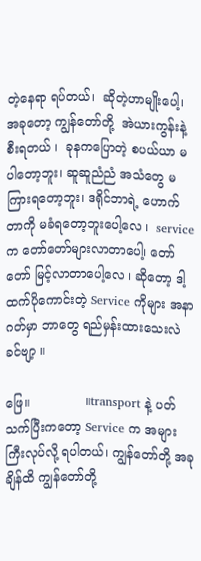တဲ့နေရာ ရပ်တယ်၊  ဆိုတဲ့ဟာမျိုးပေါ့၊ အခုတော့ ကျွန်တော်တို့  အဲယားကွန်းနဲ့ စီးရတယ် ၊  ခုနကပြောတဲ့ စပယ်ယာ မပါတော့ဘူး၊ ဆူဆူညံညံ အသံတွေ မကြားရတော့ဘူး၊ ဒရိုင်ဘာရဲ့ ဟောက်တာကို မခံရတော့ဘူးပေါ့လေ ၊  service က တော်တော်များလာတာပေါ၊့ တော်တော် မြင့်လာတာပေါ့လေ ၊ ဆိုတော့ ဒါ့ထက်ပိုကောင်းတဲ့ Service ကိုများ အနာဂတ်မှာ ဘာတွေ ရည်မှန်းထားသေးလဲခင်ဗျာ့ ။

ဖြေ။              ။transport နဲ့ ပတ်သက်ပြီးကတော့ Service က အများကြီးလုပ်လို့ ရပါတယ်၊ ကျွန်တော်တို့ အခုချိန်ထိ ကျွန်တော်တို့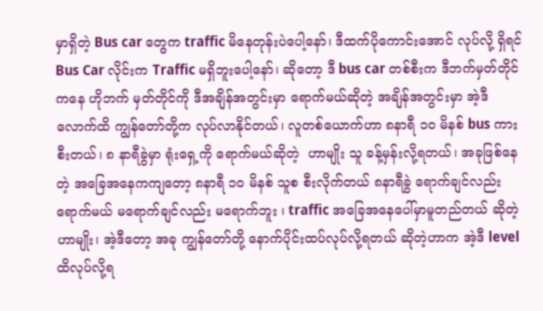မှာရှိတဲ့ Bus car တွေက traffic မိနေတုန်းပဲပေါ့နော်၊ ဒီထက်ပိုကောင်းအောင် လုပ်လို့ ရှိရင် Bus Car လိုင်းက Traffic မရှိဘူးပေါ့နော်၊ ဆိုတော့ ဒီ bus car တစ်စီးက ဒီဘက်မှတ်တိုင်ကနေ ဟိုဘက် မှတ်တိုင်ကို ဒီအချိန်အတွင်းမှာ ရောက်မယ်ဆိုတဲ့ အချိန်အတွင်းမှာ အဲ့ဒီလောက်ထိ ကျွန်တော်တို့က လုပ်လာနိုင်တယ်၊ လူတစ်ယောက်ဟာ ၈နာရီ ၁၀ မိနစ် bus ကားစီးတယ်၊ ၈ နာရီခွဲမှာ ရုံးရှေ့ကို ရောက်မယ်ဆိုတဲ့  ဟာမျိုး သူ ခန့်မှန်းလို့ရတယ်၊ အခုဖြစ်နေတဲ့ အခြေအနေကကျတော့ ၈နာရီ ၁၀ မိနစ် သူစ စီးလိုက်တယ် ၈နာရီခွဲ ရောက်ချင်လည်းရောက်မယ် မရောက်ချင်လည်း မရောက်ဘူး ၊ traffic အခြေအနေပေါ်မှာမူတည်တယ် ဆိုတဲ့ဟာမျိုး၊ အဲ့ဒီတော့ အခု ကျွန်တော်တို့ နောက်ပိုင်းထပ်လုပ်လို့ရတယ် ဆိုတဲ့ဟာက အဲ့ဒီ level ထိလုပ်လို့ရ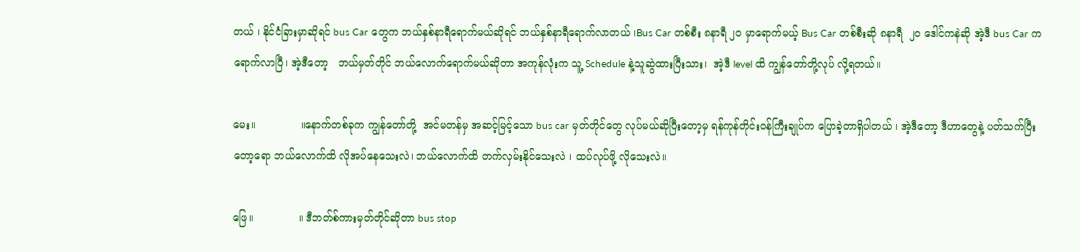တယ် ၊ နိုင်ငံခြားမှာဆိုရင် bus Car တွေက ဘယ်နှစ်နာရီရောက်မယ်ဆိုရင် ဘယ်နှစ်နာရီရောက်လာတယ် ၊Bus Car တစ်စီး ၈နာရီ ၂၀ မှာရောက်မယ့် Bus Car တစ်စီးဆို ၈နာရီ  ၂၀ ဒေါင်ကနဲဆို အဲ့ဒီ bus Car က ရောက်လာပြီ၊ အဲ့ဒီတော့   ဘယ်မှတ်တိုင် ဘယ်လောက်ရောက်မယ်ဆိုတာ အကုန်လုံးက သူ့ Schedule နဲ့သူဆွဲထားပြီးသား၊  အဲ့ဒီ level ထိ ကျွန်တော်တို့လုပ် လို့ရတယ်။

မေး။              ။နောက်တစ်ခုက ကျွန်တော်တို့  အင်မတန်မှ အဆင့်မြင့်သော bus car မှတ်တိုင်တွေ လုပ်မယ်ဆိုပြီးတော့မှ ရန်ကုန်တိုင်းဝန်ကြီးချုပ်က ပြောခဲ့တာရှိပါတယ် ၊ အဲ့ဒီတော့ ဒီဟာတွေနဲ့ ပတ်သက်ပြီးတော့ရော ဘယ်လောက်ထိ လိုအပ်နေသေးလဲ၊ ဘယ်လောက်ထိ တက်လှမ်းနိုင်သေးလဲ ၊ ထပ်လုပ်ဖို့ လိုသေးလဲ။

ဖြေ။              ။ ဒီဘတ်စ်ကားမှတ်တိုင်ဆိုတာ bus stop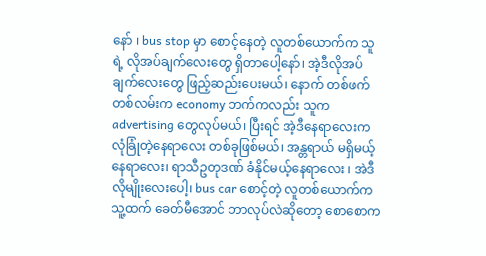နော် ၊ bus stop မှာ စောင့်နေတဲ့ လူတစ်ယောက်က သူရဲ့ လိုအပ်ချက်လေးတွေ ရှိတာပေါ့နော်၊ အဲ့ဒီလိုအပ်ချက်လေးတွေ ဖြည့်ဆည်းပေးမယ်၊ နောက် တစ်ဖက်တစ်လမ်းက economy ဘက်ကလည်း သူက advertising တွေလုပ်မယ်၊ ပြီးရင် အဲ့ဒီနေရာလေးက လုံခြုံတဲ့နေရာလေး တစ်ခုဖြစ်မယ်၊ အန္တရာယ် မရှိမယ့်နေရာလေး၊ ရာသီဥတုဒဏ် ခံနိုင်မယ့်နေရာလေး ၊ အဲဒီလိုမျိုးလေးပေါ့၊ bus car စောင့်တဲ့ လူတစ်ယောက်က သူ့ထက် ခေတ်မီအောင် ဘာလုပ်လဲဆိုတော့ စောစောက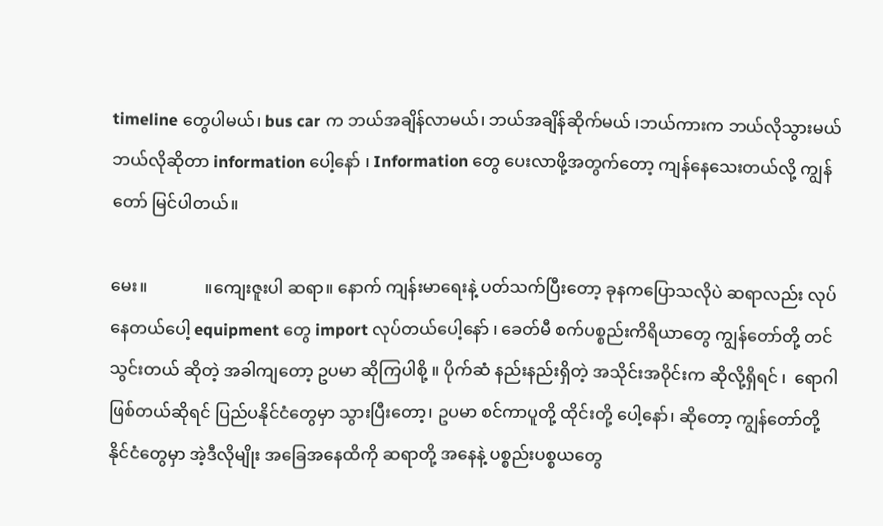timeline တွေပါမယ်၊ bus car က ဘယ်အချိန်လာမယ်၊ ဘယ်အချိန်ဆိုက်မယ် ၊ဘယ်ကားက ဘယ်လိုသွားမယ် ဘယ်လိုဆိုတာ information ပေါ့နော် ၊ Information တွေ ပေးလာဖို့အတွက်တော့ ကျန်နေသေးတယ်လို့ ကျွန်တော် မြင်ပါတယ်။

မေး။              ။ကျေးဇူးပါ ဆရာ။ နောက် ကျန်းမာရေးနဲ့ ပတ်သက်ပြီးတော့ ခုနကပြောသလိုပဲ ဆရာလည်း လုပ်နေတယ်ပေါ့ equipment တွေ import လုပ်တယ်ပေါ့နော် ၊ ခေတ်မီ စက်ပစ္စည်းကိရိယာတွေ ကျွန်တော်တို့ တင်သွင်းတယ် ဆိုတဲ့ အခါကျတော့ ဥပမာ ဆိုကြပါစို့ ။ ပိုက်ဆံ နည်းနည်းရှိတဲ့ အသိုင်းအဝိုင်းက ဆိုလို့ရှိရင် ၊  ရောဂါ ဖြစ်တယ်ဆိုရင် ပြည်ပနိုင်ငံတွေမှာ သွားပြီးတော့၊ ဥပမာ စင်ကာပူတို့ ထိုင်းတို့ ပေါ့နော်၊ ဆိုတော့ ကျွန်တော်တို့ နိုင်ငံတွေမှာ အဲ့ဒီလိုမျိုး အခြေအနေထိကို ဆရာတို့ အနေနဲ့ ပစ္စည်းပစ္စယတွေ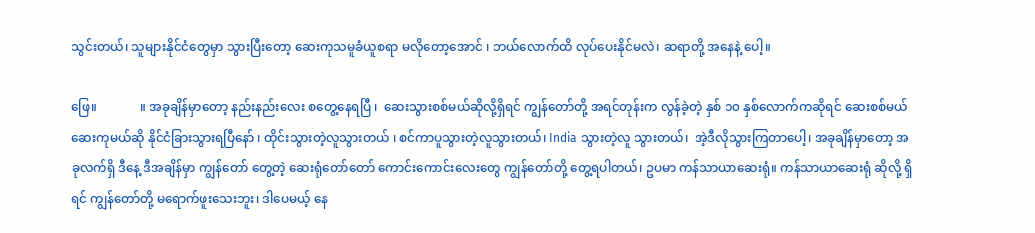သွင်းတယ်၊ သူများနိုင်ငံတွေမှာ သွားပြီးတော့ ဆေးကုသမူခံယူစရာ မလိုတော့အောင် ၊ ဘယ်လောက်ထိ လုပ်ပေးနိုင်မလဲ၊ ဆရာတို့ အနေနဲ့ ပေါ့။

ဖြေ။              ။ အခုချိန်မှာတော့ နည်းနည်းလေး စတွေ့နေရပြီ ၊  ဆေးသွားစစ်မယ်ဆိုလို့ရှိရင် ကျွန်တော်တို့ အရင်တုန်းက လွန်ခဲ့တဲ့ နှစ် ၁၀ နှစ်လောက်ကဆိုရင် ဆေးစစ်မယ် ဆေးကုမယ်ဆို နိုင်ငံခြားသွားရပြီနော် ၊ ထိုင်းသွားတဲ့လူသွားတယ် ၊ စင်ကာပူသွားတဲ့လူသွားတယ်၊ India သွားတဲ့လူ သွားတယ်၊  အဲ့ဒီလိုသွားကြတာပေါ့၊ အခုချိန်မှာတော့ အခုလက်ရှိ ဒီနေ့ ဒီအချိန်မှာ ကျွန်တော် တွေ့တဲ့ ဆေးရုံတော်တော် ကောင်းကောင်းလေးတွေ ကျွန်တော်တို့ တွေ့ရပါတယ်၊ ဥပမာ ကန်သာယာဆေးရုံ။ ကန်သာယာဆေးရုံ ဆိုလို့ ရှိရင် ကျွန်တော်တို့ မရောက်ဖူးသေးဘူး၊ ဒါပေမယ့် နေ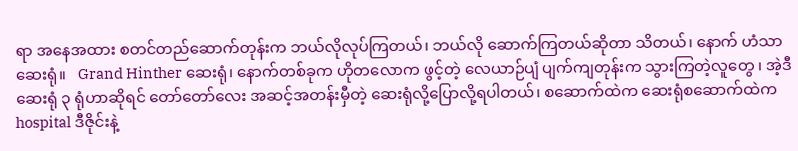ရာ အနေအထား စတင်တည်ဆောက်တုန်းက ဘယ်လိုလုပ်ကြတယ်၊ ဘယ်လို ဆောက်ကြတယ်ဆိုတာ သိတယ်၊ နောက် ဟံသာဆေးရုံ။   Grand Hinther ဆေးရုံ၊ နောက်တစ်ခုက ဟိုတလောက ဖွင့်တဲ့ လေယာဉ်ပျံ ပျက်ကျတုန်းက သွားကြတဲ့လူတွေ ၊ အဲ့ဒီ ဆေးရုံ ၃ ရုံဟာဆိုရင် တော်တော်လေး အဆင့်အတန်းမှီတဲ့ ဆေးရုံလို့ပြောလို့ရပါတယ်၊ စဆောက်ထဲက ဆေးရုံစဆောက်ထဲက hospital ဒီဇိုင်းနဲ့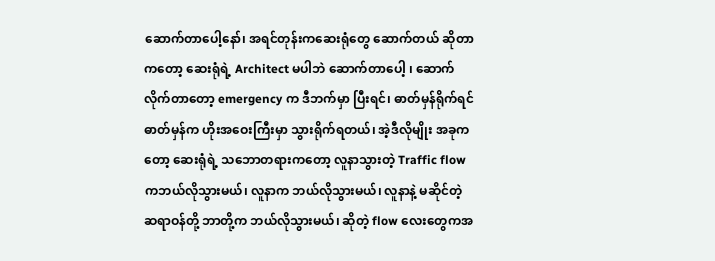ဆောက်တာပေါ့နော်၊ အရင်တုန်းကဆေးရုံတွေ ဆောက်တယ် ဆိုတာကတော့ ဆေးရုံရဲ့ Architect မပါဘဲ ဆောက်တာပေါ့ ၊ ဆောက်လိုက်တာတော့ emergency က ဒီဘက်မှာ ပြီးရင်၊ ဓာတ်မှန်ရိုက်ရင် ဓာတ်မှန်က ဟိုးအဝေးကြီးမှာ သွားရိုက်ရတယ်၊ အဲ့ဒီလိုမျိုး အခုကတော့ ဆေးရုံရဲ့ သဘောတရားကတော့ လူနာသွားတဲ့ Traffic flow ကဘယ်လိုသွားမယ်၊ လူနာက ဘယ်လိုသွားမယ်၊ လူနာနဲ့ မဆိုင်တဲ့ ဆရာဝန်တို့ ဘာတို့က ဘယ်လိုသွားမယ်၊ ဆိုတဲ့ flow လေးတွေကအ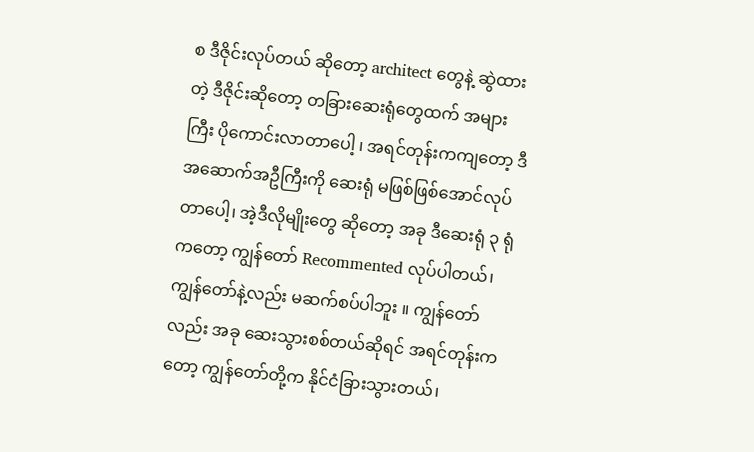စ ဒီဇိုင်းလုပ်တယ် ဆိုတော့ architect တွေနဲ့ ဆွဲထားတဲ့ ဒီဇိုင်းဆိုတော့ တခြားဆေးရုံတွေထက် အများကြီး ပိုကောင်းလာတာပေါ့ ၊ အရင်တုန်းကကျတော့ ဒီ အဆောက်အဦကြီးကို ဆေးရုံ မဖြစ်ဖြစ်အောင်လုပ်တာပေါ့၊ အဲ့ဒီလိုမျိုးတွေ ဆိုတော့ အခု ဒီဆေးရုံ ၃ ရုံကတော့ ကျွန်တော် Recommented လုပ်ပါတယ်၊ ကျွန်တော်နဲ့လည်း မဆက်စပ်ပါဘူး ။ ကျွန်တော်လည်း အခု ဆေးသွားစစ်တယ်ဆိုရင် အရင်တုန်းကတော့ ကျွန်တော်တို့က နိုင်ငံခြားသွားတယ်၊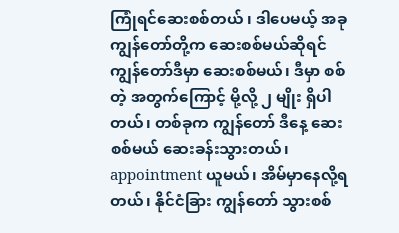ကြုံရင်ဆေးစစ်တယ် ၊ ဒါပေမယ့် အခု ကျွန်တော်တို့က ဆေးစစ်မယ်ဆိုရင် ကျွန်တော်ဒီမှာ ဆေးစစ်မယ်၊ ဒီမှာ စစ်တဲ့ အတွက်ကြောင့် မို့လို့ ၂ မျိုး ရှိပါတယ်၊ တစ်ခုက ကျွန်တော် ဒီနေ့ ဆေးစစ်မယ် ဆေးခန်းသွားတယ်၊ appointment ယူမယ်၊ အိမ်မှာနေလို့ရတယ်၊ နိုင်ငံခြား ကျွန်တော် သွားစစ်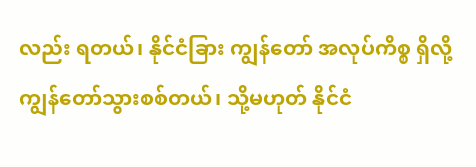လည်း ရတယ်၊ နိုင်ငံခြား ကျွန်တော် အလုပ်ကိစ္စ ရှိလို့ ကျွန်တော်သွားစစ်တယ်၊ သို့မဟုတ် နိုင်ငံ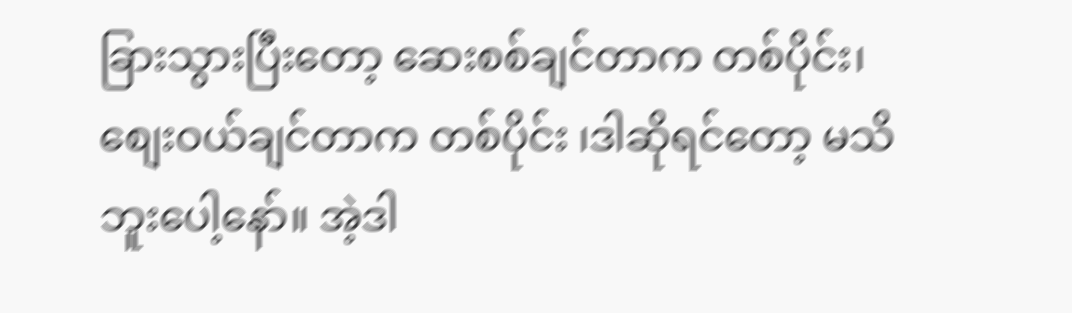ခြားသွားပြီးတော့ ဆေးစစ်ချင်တာက တစ်ပိုင်း၊ စျေးဝယ်ချင်တာက တစ်ပိုင်း ၊ဒါဆိုရင်တော့ မသိဘူးပေါ့နော်။ အဲ့ဒါ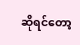ဆိုရင်တော့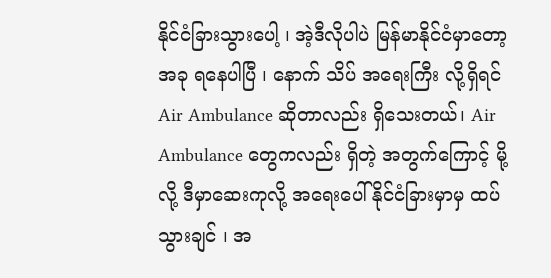နိုင်ငံခြားသွားပေါ့ ၊ အဲ့ဒီလိုပါပဲ မြန်မာနိုင်ငံမှာတော့ အခု ရနေပါပြီ ၊ နောက် သိပ် အရေးကြီး လို့ရှိရင် Air Ambulance ဆိုတာလည်း ရှိသေးတယ်၊ Air Ambulance တွေကလည်း ရှိတဲ့ အတွက်ကြောင့် မို့လို့ ဒီမှာဆေးကုလို့ အရေးပေါ် နိုင်ငံခြားမှာမှ ထပ်သွားချင် ၊ အ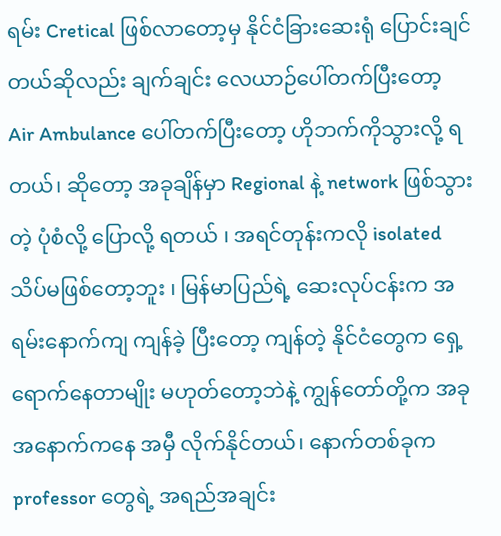ရမ်း Cretical ဖြစ်လာတော့မှ နိုင်ငံခြားဆေးရုံ ပြောင်းချင်တယ်ဆိုလည်း ချက်ချင်း လေယာဉ်ပေါ်တက်ပြီးတော့ Air Ambulance ပေါ်တက်ပြီးတော့ ဟိုဘက်ကိုသွားလို့ ရတယ်၊ ဆိုတော့ အခုချိန်မှာ Regional နဲ့ network ဖြစ်သွားတဲ့ ပုံစံလို့ ပြောလို့ ရတယ် ၊ အရင်တုန်းကလို isolated သိပ်မဖြစ်တော့ဘူး ၊ မြန်မာပြည်ရဲ့ ဆေးလုပ်ငန်းက အရမ်းနောက်ကျ ကျန်ခဲ့ ပြီးတော့ ကျန်တဲ့ နိုင်ငံတွေက ရှေ့ ရောက်နေတာမျိုး မဟုတ်တော့ဘဲနဲ့ ကျွန်တော်တို့က အခု အနောက်ကနေ အမှီ လိုက်နိုင်တယ်၊ နောက်တစ်ခုက professor တွေရဲ့ အရည်အချင်း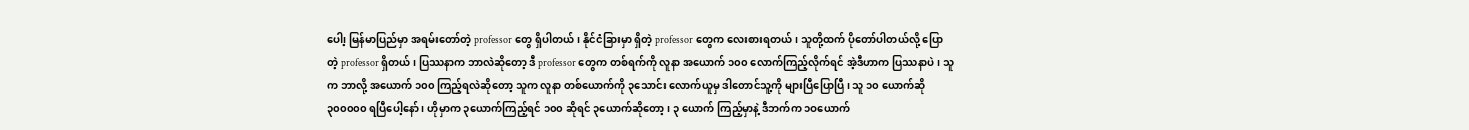ပေါ၊့ မြန်မာပြည်မှာ အရမ်းတော်တဲ့ professor တွေ ရှိပါတယ်၊ နိုင်ငံခြားမှာ ရှိတဲ့ professor တွေက လေးစားရတယ်၊ သူတို့ထက် ပိုတော်ပါတယ်လို့ ပြောတဲ့ professor ရှိတယ်၊ ပြဿနာက ဘာလဲဆိုတော့ ဒီ professor တွေက တစ်ရက်ကို လူနာ အယောက် ၁၀၀ လောက်ကြည့်လိုက်ရင် အဲ့ဒီဟာက ပြဿနာပဲ ၊ သူက ဘာလို့ အယောက် ၁၀၀ ကြည့်ရလဲဆိုတော့ သူက လူနာ တစ်ယောက်ကို ၃သောင်း လောက်ယူမှ ဒါတောင်သူ့ကို များပြီပြောပြီ ၊ သူ ၁၀ ယောက်ဆို ၃၀၀၀၀၀ ရပြီပေါ့နော် ၊ ဟိုမှာက ၃ယောက်ကြည့်ရင် ၁၀၀ ဆိုရင် ၃ယောက်ဆိုတော့၊ ၃ ယောက် ကြည့်မှာနဲ့ ဒီဘက်က ၁ဝယောက်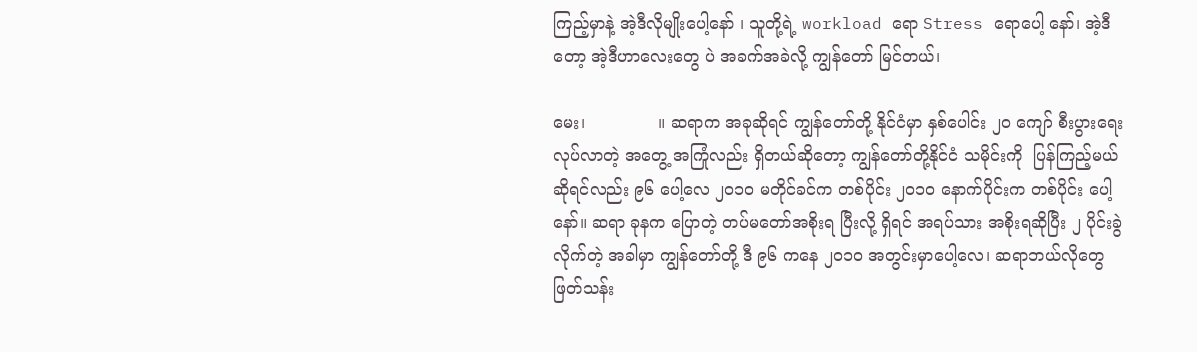ကြည့်မှာနဲ့ အဲ့ဒီလိုမျိုးပေါ့နော် ၊ သူတို့ရဲ့ workload ရော Stress ရောပေါ့ နော်၊ အဲ့ဒီတော့ အဲ့ဒီဟာလေးတွေ ပဲ အခက်အခဲလို့ ကျွန်တော် မြင်တယ်၊

မေး၊              ။ ဆရာက အခုဆိုရင် ကျွန်တော်တို့ နိုင်ငံမှာ နှစ်ပေါင်း ၂၀ ကျော် စီးပွားရေးလုပ်လာတဲ့ အတွေ့ အကြုံလည်း ရှိတယ်ဆိုတော့ ကျွန်တော်တို့နိုင်ငံ သမိုင်းကို  ပြန်ကြည့်မယ်ဆိုရင်လည်း ၉၆ ပေါ့လေ ၂၀၁၀ မတိုင်ခင်က တစ်ပိုင်း ၂၀၁၀ နောက်ပိုင်းက တစ်ပိုင်း ပေါ့နော်။ ဆရာ ခုနက ပြောတဲ့ တပ်မတော်အစိုးရ ပြီးလို့ ရှိရင် အရပ်သား အစိုးရဆိုပြီး ၂ ပိုင်းခွဲလိုက်တဲ့ အခါမှာ ကျွန်တော်တို့ ဒီ ၉၆ ကနေ ၂၀၁၀ အတွင်းမှာပေါ့လေ၊ ဆရာဘယ်လိုတွေ ဖြတ်သန်း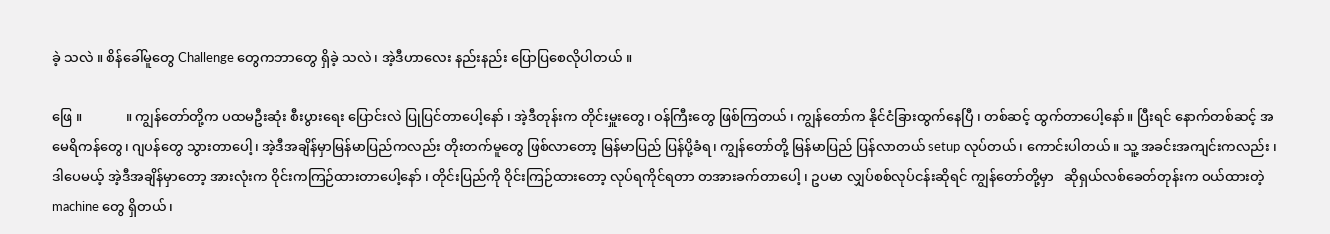ခဲ့ သလဲ ။ စိန်ခေါ်မူတွေ Challenge တွေကဘာတွေ ရှိခဲ့ သလဲ ၊ အဲ့ဒီဟာလေး နည်းနည်း ပြောပြစေလိုပါတယ် ။

ဖြေ ။             ။ ကျွန်တော်တို့က ပထမဦးဆုံး စီးပွားရေး ပြောင်းလဲ ပြုပြင်တာပေါ့နော် ၊ အဲ့ဒီတုန်းက တိုင်းမှူးတွေ၊ ဝန်ကြီးတွေ ဖြစ်ကြတယ် ၊ ကျွန်တော်က နိုင်ငံခြားထွက်နေပြီ ၊ တစ်ဆင့် ထွက်တာပေါ့နော်။ ပြီးရင် နောက်တစ်ဆင့် အမေရိကန်တွေ၊ ဂျပန်တွေ သွားတာပေါ့၊ အဲ့ဒီအချိန်မှာမြန်မာပြည်ကလည်း တိုးတက်မူတွေ ဖြစ်လာတော့ မြန်မာပြည် ပြန်ပို့ခံရ၊ ကျွန်တော်တို့ မြန်မာပြည် ပြန်လာတယ် setup လုပ်တယ်၊ ကောင်းပါတယ်။ သူ့ အခင်းအကျင်းကလည်း ၊ ဒါပေမယ့် အဲ့ဒီအချိန်မှာတော့ အားလုံးက ဝိုင်းကကြဉ်ထားတာပေါ့နော် ၊ တိုင်းပြည်ကို ဝိုင်းကြဉ်ထားတော့ လုပ်ရကိုင်ရတာ တအားခက်တာပေါ့ ၊ ဥပမာ လျှပ်စစ်လုပ်ငန်းဆိုရင် ကျွန်တော်တို့မှာ   ဆိုရှယ်လစ်ခေတ်တုန်းက ဝယ်ထားတဲ့ machine တွေ ရှိတယ် ၊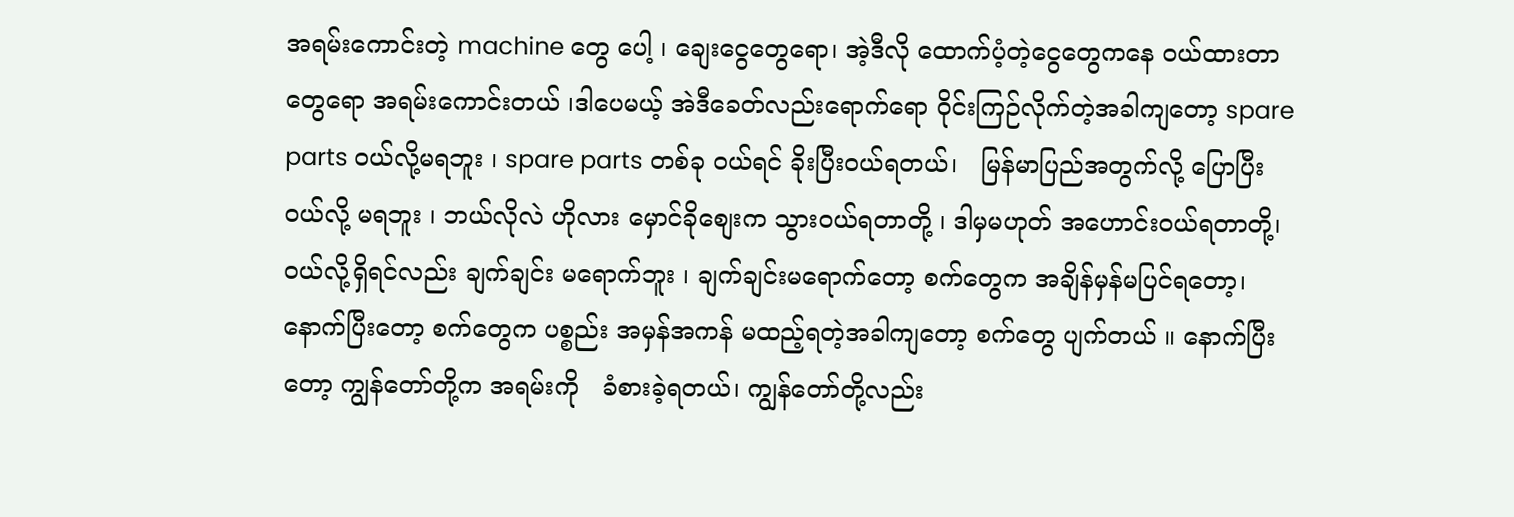အရမ်းကောင်းတဲ့ machine တွေ ပေါ့ ၊ ချေးငွေတွေရော၊ အဲ့ဒီလို ထောက်ပံ့တဲ့ငွေတွေကနေ ဝယ်ထားတာ တွေရော အရမ်းကောင်းတယ် ၊ဒါပေမယ့် အဲဒီခေတ်လည်းရောက်ရော ဝိုင်းကြဉ်လိုက်တဲ့အခါကျတော့ spare parts ဝယ်လို့မရဘူး ၊ spare parts တစ်ခု ဝယ်ရင် ခိုးပြီးဝယ်ရတယ်၊   မြန်မာပြည်အတွက်လို့ ပြောပြီး ဝယ်လို့ မရဘူး ၊ ဘယ်လိုလဲ ဟိုလား မှောင်ခိုစျေးက သွားဝယ်ရတာတို့ ၊ ဒါမှမဟုတ် အဟောင်းဝယ်ရတာတို့၊  ဝယ်လို့ရှိရင်လည်း ချက်ချင်း မရောက်ဘူး ၊ ချက်ချင်းမရောက်တော့ စက်တွေက အချိန်မှန်မပြင်ရတော့၊ နောက်ပြီးတော့ စက်တွေက ပစ္စည်း အမှန်အကန် မထည့်ရတဲ့အခါကျတော့ စက်တွေ ပျက်တယ် ။ နောက်ပြီးတော့ ကျွန်တော်တို့က အရမ်းကို   ခံစားခဲ့ရတယ်၊ ကျွန်တော်တို့လည်း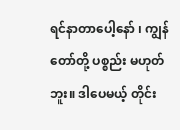ရင်နာတာပေါ့နော် ၊ ကျွန်တော်တို့ ပစ္စည်း မဟုတ်ဘူး။ ဒါပေမယ့် တိုင်း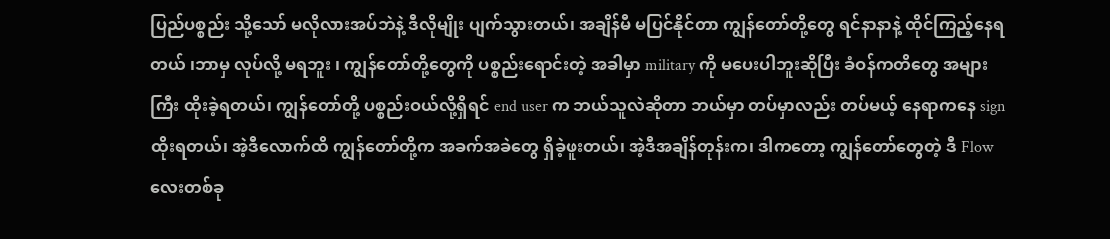ပြည်ပစ္စည်း သို့သော် မလိုလားအပ်ဘဲနဲ့ ဒီလိုမျိုး ပျက်သွားတယ်၊ အချိန်မီ မပြင်နိုင်တာ ကျွန်တော်တို့တွေ ရင်နာနာနဲ့ ထိုင်ကြည့်နေရတယ် ၊ဘာမှ လုပ်လို့ မရဘူး ၊ ကျွန်တော်တို့တွေကို ပစ္စည်းရောင်းတဲ့ အခါမှာ military ကို မပေးပါဘူးဆိုပြီး ခံဝန်ကတိတွေ အများကြီး ထိုးခဲ့ရတယ်၊ ကျွန်တော်တို့ ပစ္စည်းဝယ်လို့ရှိရင် end user က ဘယ်သူလဲဆိုတာ ဘယ်မှာ တပ်မှာလည်း တပ်မယ့် နေရာကနေ sign ထိုးရတယ်၊ အဲ့ဒီလောက်ထိ ကျွန်တော်တို့က အခက်အခဲတွေ ရှိခဲ့ဖူးတယ်၊ အဲ့ဒီအချိန်တုန်းက၊ ဒါကတော့ ကျွန်တော်တွေတဲ့ ဒီ Flow လေးတစ်ခု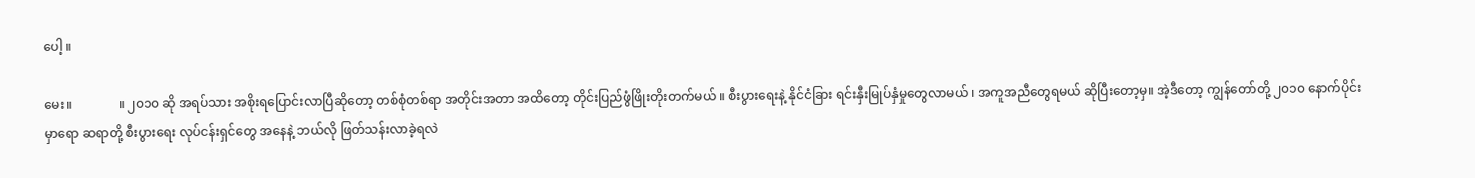ပေါ့ ။

မေး။               ။ ၂၀၁၀ ဆို အရပ်သား အစိုးရပြောင်းလာပြီဆိုတော့ တစ်စုံတစ်ရာ အတိုင်းအတာ အထိတော့ တိုင်းပြည်ဖွံဖြိုးတိုးတက်မယ် ။ စီးပွားရေးနဲ့ နိုင်ငံခြား ရင်းနှီးမြုပ်နှံမှုတွေလာမယ် ၊ အကူအညီတွေရမယ် ဆိုပြီးတော့မှ။ အဲ့ဒီတော့ ကျွန်တော်တို့ ၂၀၁၀ နောက်ပိုင်းမှာရော ဆရာတို့ စီးပွားရေး လုပ်ငန်းရှင်တွေ အနေနဲ့ ဘယ်လို ဖြတ်သန်းလာခဲ့ရလဲ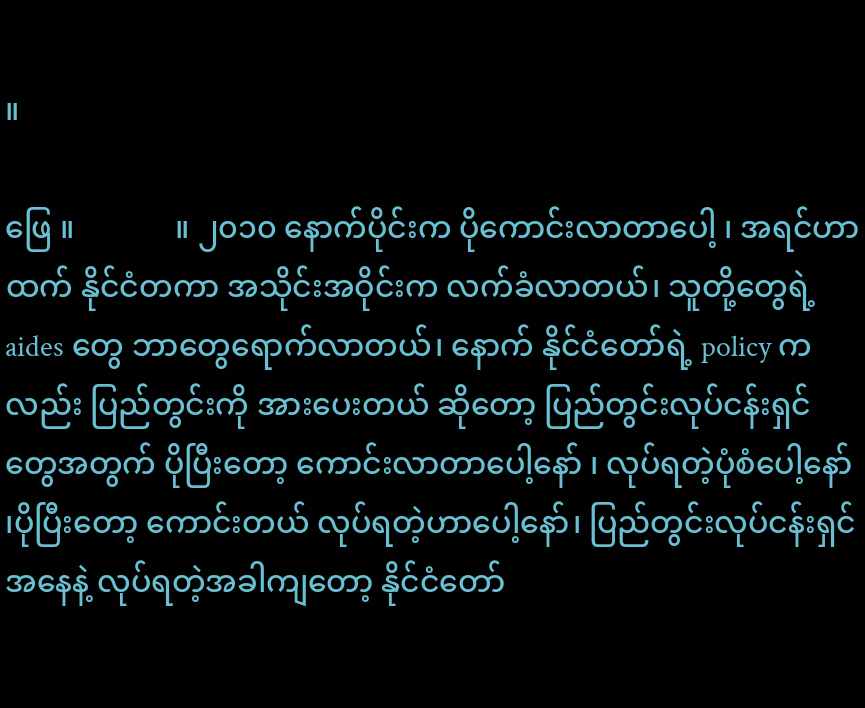။

ဖြေ ။             ။ ၂၀၁၀ နောက်ပိုင်းက ပိုကောင်းလာတာပေါ့ ၊ အရင်ဟာထက် နိုင်ငံတကာ အသိုင်းအဝိုင်းက လက်ခံလာတယ်၊ သူတို့တွေရဲ့  aides တွေ ဘာတွေရောက်လာတယ်၊ နောက် နိုင်ငံတော်ရဲ့ policy ကလည်း ပြည်တွင်းကို အားပေးတယ် ဆိုတော့ ပြည်တွင်းလုပ်ငန်းရှင်တွေအတွက် ပိုပြီးတော့ ကောင်းလာတာပေါ့နော် ၊ လုပ်ရတဲ့ပုံစံပေါ့နော် ၊ပိုပြီးတော့ ကောင်းတယ် လုပ်ရတဲ့ဟာပေါ့နော်၊ ပြည်တွင်းလုပ်ငန်းရှင်အနေနဲ့ လုပ်ရတဲ့အခါကျတော့ နိုင်ငံတော်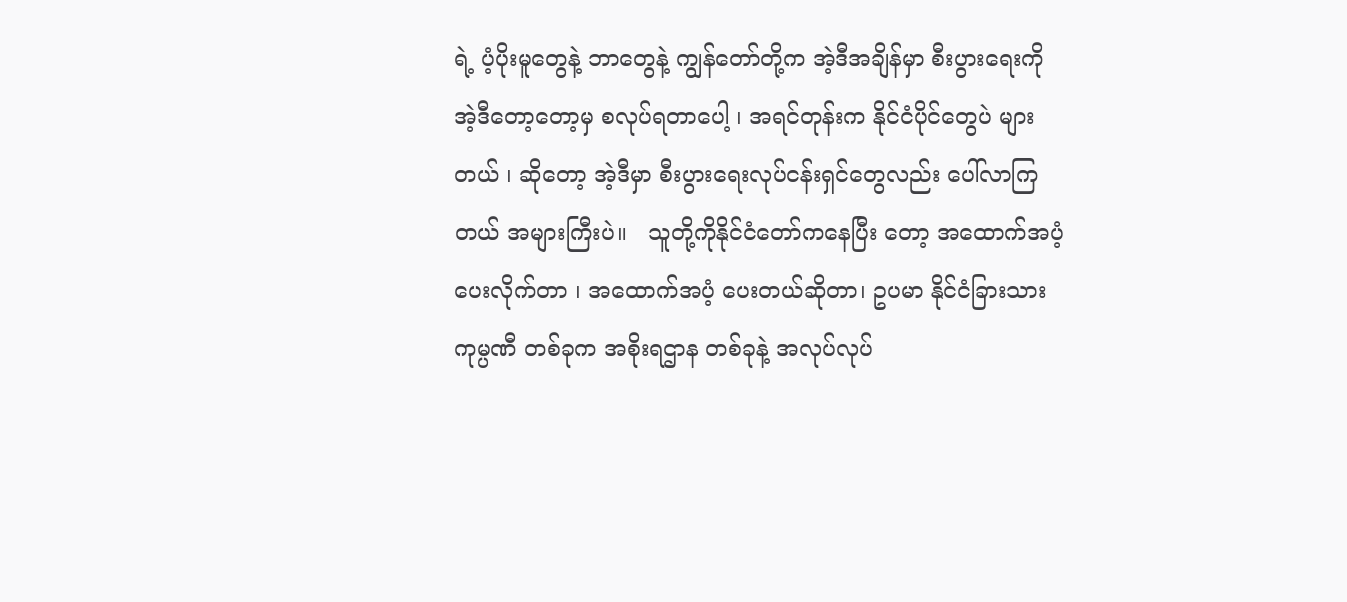ရဲ့ ပံ့ပိုးမူတွေနဲ့ ဘာတွေနဲ့ ကျွန်တော်တို့က အဲ့ဒီအချိန်မှာ စီးပွားရေးကို အဲ့ဒီတော့တော့မှ စလုပ်ရတာပေါ့ ၊ အရင်တုန်းက နိုင်ငံပိုင်တွေပဲ များတယ် ၊ ဆိုတော့ အဲ့ဒီမှာ စီးပွားရေးလုပ်ငန်းရှင်တွေလည်း ပေါ်လာကြတယ် အများကြီးပဲ။   သူတို့ကိုနိုင်ငံတော်ကနေပြီး တော့ အထောက်အပံ့ ပေးလိုက်တာ ၊ အထောက်အပံ့ ပေးတယ်ဆိုတာ၊ ဥပမာ နိုင်ငံခြားသား ကုမ္ပဏီ တစ်ခုက အစိုးရဌာန တစ်ခုနဲ့ အလုပ်လုပ်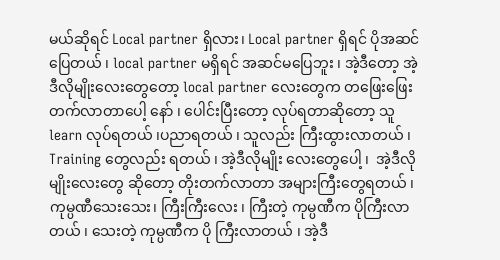မယ်ဆိုရင် Local partner ရှိလား၊ Local partner ရှိရင် ပိုအဆင်ပြေတယ် ၊ local partner မရှိရင် အဆင်မပြေဘူး ၊ အဲ့ဒီတော့ အဲ့ဒီလိုမျိုးလေးတွေတော့ local partner လေးတွေက တဖြေးဖြေး တက်လာတာပေါ့ နော် ၊ ပေါင်းပြီးတော့ လုပ်ရတာဆိုတော့ သူ learn လုပ်ရတယ် ၊ပညာရတယ် ၊ သူလည်း ကြီးထွားလာတယ် ၊ Training တွေလည်း ရတယ် ၊ အဲ့ဒီလိုမျိုး လေးတွေပေါ့ ၊  အဲ့ဒီလိုမျိုးလေးတွေ ဆိုတော့ တိုးတက်လာတာ အများကြီးတွေရတယ် ၊   ကုမ္ပဏီသေးသေး၊ ကြီးကြီးလေး ၊ ကြီးတဲ့ ကုမ္ပဏီက ပိုကြီးလာတယ် ၊ သေးတဲ့ ကုမ္ပဏီက ပို ကြီးလာတယ် ၊ အဲ့ဒီ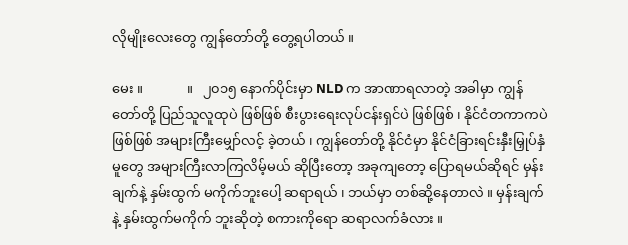လိုမျိုးလေးတွေ ကျွန်တော်တို့ တွေ့ရပါတယ် ။

မေး ။             ။   ၂၀၁၅ နောက်ပိုင်းမှာ NLD က အာဏာရလာတဲ့ အခါမှာ ကျွန်တော်တို့ ပြည်သူလူထုပဲ ဖြစ်ဖြစ် စီးပွားရေးလုပ်ငန်းရှင်ပဲ ဖြစ်ဖြစ် ၊ နိုင်ငံတကာကပဲ ဖြစ်ဖြစ် အများကြီးမျှော်လင့် ခဲ့တယ် ၊ ကျွန်တော်တို့ နိုင်ငံမှာ နိုင်ငံခြားရင်းနှီးမြှုပ်နှံမူတွေ အများကြီးလာကြလိမ့်မယ် ဆိုပြီးတော့ အခုကျတော့ ပြောရမယ်ဆိုရင် မှန်းချက်နဲ့ နှမ်းထွက် မကိုက်ဘူးပေါ့ ဆရာရယ် ၊ ဘယ်မှာ တစ်ဆို့နေတာလဲ ။ မှန်းချက်နဲ့ နှမ်းထွက်မကိုက် ဘူးဆိုတဲ့ စကားကိုရော ဆရာလက်ခံလား ။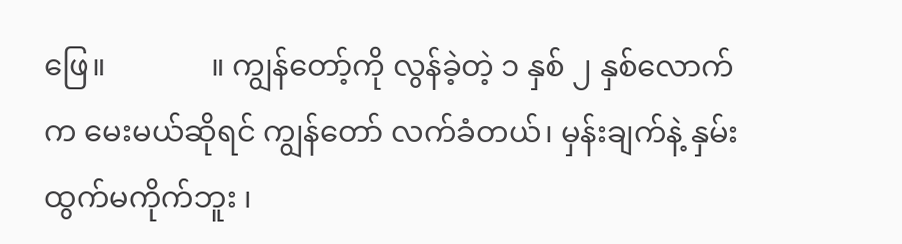ဖြေ။              ။ ကျွန်တော့်ကို လွန်ခဲ့တဲ့ ၁ နှစ် ၂ နှစ်လောက်က မေးမယ်ဆိုရင် ကျွန်တော် လက်ခံတယ်၊ မှန်းချက်နဲ့ နှမ်းထွက်မကိုက်ဘူး ၊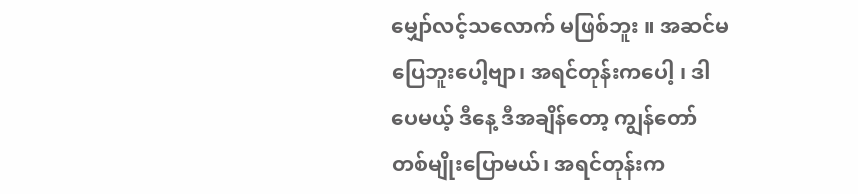မျှော်လင့်သလောက် မဖြစ်ဘူး ။ အဆင်မပြေဘူးပေါ့ဗျာ၊ အရင်တုန်းကပေါ့ ၊ ဒါပေမယ့် ဒီနေ့ ဒီအချိန်တော့ ကျွန်တော် တစ်မျိုးပြောမယ်၊ အရင်တုန်းက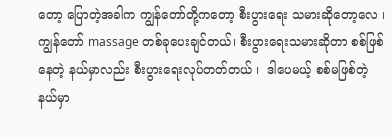တော့ ပြောတဲ့အခါက ကျွန်တော်တို့ကတော့ စီးပွားရေး သမားဆိုတော့လေ ၊ ကျွန်တော် massage တစ်ခုပေးချင်တယ်၊ စီးပွားရေးသမားဆိုတာ စစ်ဖြစ်နေတဲ့ နယ်မှာလည်း စီးပွားရေးလုပ်တတ်တယ် ၊  ဒါပေမယ့် စစ်မဖြစ်တဲ့ နယ်မှာ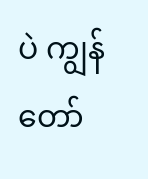ပဲ ကျွန်တော်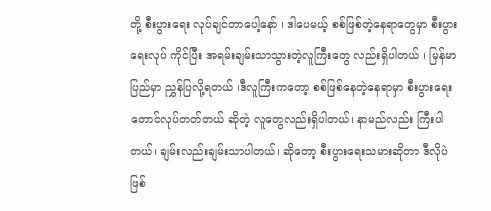တို့ စီးပွားရေး လုပ်ချင်တာပေါ့နော် ၊ ဒါပေမယ့် စစ်ဖြစ်တဲ့နေရာတွေမှာ စီးပွားရေးလုပ် ကိုင်ပြီး အရမ်းချမ်းသာသွားတဲ့လူကြီးတွေ လည်းရှိပါတယ် ၊ မြန်မာပြည်မှာ ညွှန်ပြလို့ရတယ် ၊ဒီလူကြီးကတော့ စစ်ဖြစ်နေတဲ့နေရာမှာ စီးပွားရေးတောင်လုပ်တတ်တယ် ဆိုတဲ့ လူတွေလည်းရှိပါတယ်၊ နာမည်လည်း ကြီးပါတယ်၊ ချမ်းလည်းချမ်းသာပါတယ်၊ ဆိုတော့ စီးပွားရေးသမားဆိုတာ ဒီလိုပဲ ဖြစ်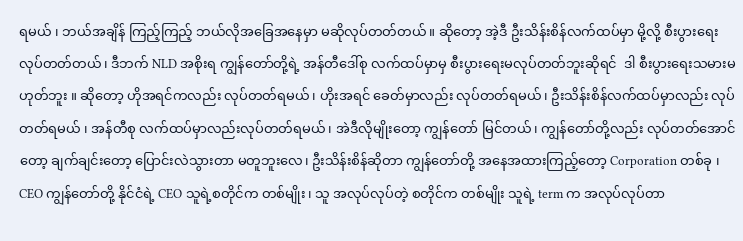ရမယ် ၊ ဘယ်အချိန် ကြည့်ကြည့် ဘယ်လိုအခြေအနေမှာ မဆိုလုပ်တတ်တယ်။ ဆိုတော့ အဲ့ဒီ ဦးသိန်းစိန်လက်ထပ်မှာ မို့လို့ စီးပွားရေး လုပ်တတ်တယ်၊ ဒီဘက် NLD အစိုးရ ကျွန်တော်တို့ရဲ့ အန်တီဒေါ်စု လက်ထပ်မှာမှ စီးပွားရေးမလုပ်တတ်ဘူးဆိုရင်  ဒါ စီးပွားရေးသမားမဟုတ်ဘူး ။ ဆိုတော့ ဟိုအရင်ကလည်း လုပ်တတ်ရမယ်၊ ဟိုးအရင် ခေတ်မှာလည်း လုပ်တတ်ရမယ်၊ ဦးသိန်းစိန်လက်ထပ်မှာလည်း လုပ်တတ်ရမယ် ၊ အန်တီစု လက်ထပ်မှာလည်းလုပ်တတ်ရမယ်၊ အဲဒီလိုမျိုးတော့ ကျွန်တော် မြင်တယ်၊ ကျွန်တော်တို့လည်း လုပ်တတ်အောင်တော့ ချက်ချင်းတော့ ပြောင်းလဲသွားတာ မတူဘူးလေ၊ ဦးသိန်းစိန်ဆိုတာ ကျွန်တော်တို့ အနေအထားကြည့်တော့ Corporation တစ်ခု ၊ CEO ကျွန်တော်တို့ နိုင်ငံရဲ့ CEO သူရဲ့စတိုင်က တစ်မျိုး၊ သူ အလုပ်လုပ်တဲ့ စတိုင်က တစ်မျိုး သူရဲ့ term က အလုပ်လုပ်တာ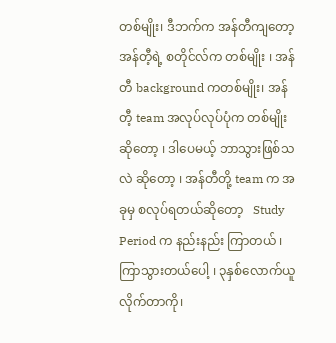တစ်မျိုး၊ ဒီဘက်က အန်တီကျတော့ အန်တီ့ရဲ့ စတိုင်လ်က တစ်မျိုး ၊ အန်တီ background ကတစ်မျိုး၊ အန်တီ့ team အလုပ်လုပ်ပုံက တစ်မျိုး ဆိုတော့ ၊ ဒါပေမယ့် ဘာသွားဖြစ်သလဲ ဆိုတော့ ၊ အန်တီတို့ team က အခုမှ စလုပ်ရတယ်ဆိုတော့   Study Period က နည်းနည်း ကြာတယ် ၊ကြာသွားတယ်ပေါ့ ၊ ၃နှစ်လောက်ယူ လိုက်တာကို၊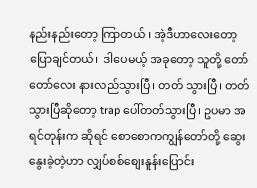နည်းနည်းတော့ ကြာတယ် ၊ အဲ့ဒီဟာလေးတော့ ပြောချင်တယ်၊  ဒါပေမယ့် အခုတော့ သူတို့ တော်တော်လေး နားလည်သွားပြီ၊ တတ် သွားပြီ၊ တတ်သွားပြီဆိုတော့ trap ပေါ်တတ်သွားပြီ၊ ဥပမာ အရင်တုန်းက ဆိုရင် စောစောကကျွန်တော်တို့ ဆွေးနွေးခဲ့တဲ့ဟာ လျှပ်စစ်စျေးနူန်းပြောင်း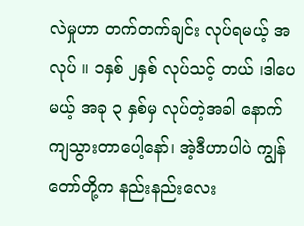လဲမှုဟာ တက်တက်ချင်း လုပ်ရမယ့် အလုပ် ။ ၁နှစ် ၂နှစ် လုပ်သင့် တယ် ၊ဒါပေမယ့် အခု ၃ နှစ်မှ လုပ်တဲ့အခါ နောက်ကျသွားတာပေါ့နော်၊ အဲ့ဒီဟာပါပဲ ကျွန်တော်တို့က နည်းနည်းလေး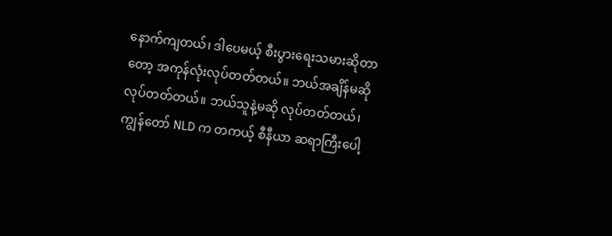နောက်ကျတယ်၊ ဒါပေမယ့် စီးပွားရေးသမားဆိုတာတော့ အကုန်လုံးလုပ်တတ်တယ်။ ဘယ်အချိန်မဆို လုပ်တတ်တယ်။ ဘယ်သူနဲ့မဆို လုပ်တတ်တယ်၊ ကျွန်တော် NLD က တကယ့် စီနီယာ ဆရာကြီးပေါ့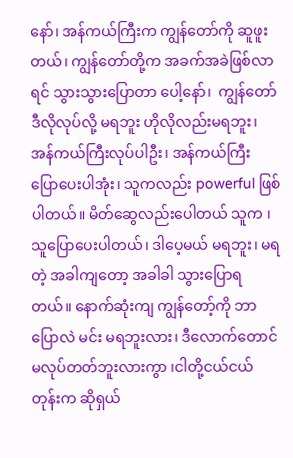နော်၊ အန်ကယ်ကြီးက ကျွန်တော်ကို ဆူဖူးတယ်၊ ကျွန်တော်တို့က အခက်အခဲဖြစ်လာရင် သွားသွားပြောတာ ပေါ့နော်၊  ကျွန်တော် ဒီလိုလုပ်လို့ မရဘူး ဟိုလိုလည်းမရဘူး၊ အန်ကယ်ကြီးလုပ်ပါဦး၊ အန်ကယ်ကြီး ပြောပေးပါအုံး၊ သူကလည်း powerful ဖြစ်ပါတယ်။ မိတ်ဆွေလည်းပေါတယ် သူက ၊သူပြောပေးပါတယ်၊ ဒါပေ့မယ် မရဘူး၊ မရတဲ့ အခါကျတော့ အခါခါ သွားပြောရတယ်။ နောက်ဆုံးကျ ကျွန်တော့်ကို ဘာပြောလဲ မင်း မရဘူးလား၊ ဒီလောက်တောင်မလုပ်တတ်ဘူးလားကွာ ၊ငါတို့ငယ်ငယ်တုန်းက ဆိုရှယ်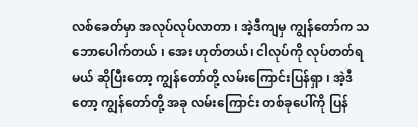လစ်ခေတ်မှာ အလုပ်လုပ်လာတာ ၊ အဲ့ဒီကျမှ ကျွန်တော်က သဘောပေါက်တယ် ၊ အေး ဟုတ်တယ်၊ ငါလုပ်ကို လုပ်တတ်ရမယ် ဆိုပြီးတော့ ကျွန်တော်တို့ လမ်းကြောင်းပြန်ရှာ ၊ အဲ့ဒီတော့ ကျွန်တော်တို့ အခု လမ်းကြောင်း တစ်ခုပေါ်ကို ပြန်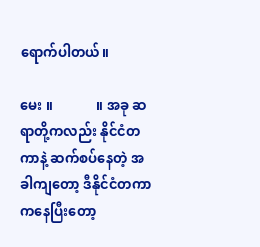ရောက်ပါတယ်။

မေး ။             ။ အခု ဆရာတို့ကလည်း နိုင်ငံတကာနဲ့ ဆက်စပ်နေတဲ့ အခါကျတော့ ဒီနိုင်ငံတကာကနေပြီးတော့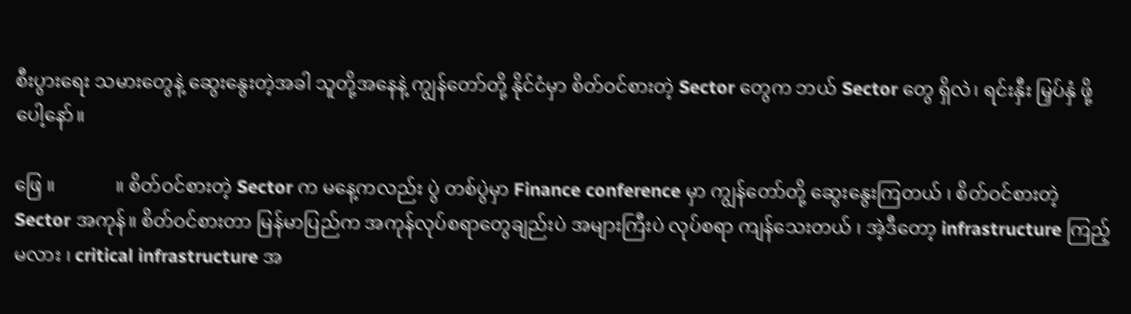စီးပွားရေး သမားတွေနဲ့ ဆွေးနွေးတဲ့အခါ သူတို့အနေနဲ့ ကျွန်တော်တို့ နိုင်ငံမှာ စိတ်ဝင်စားတဲ့ Sector တွေက ဘယ် Sector တွေ ရှိလဲ၊ ရင်းနှီး မြှပ်နှံ ဖို့ပေါ့နော်။

ဖြေ ။             ။ စိတ်ဝင်စားတဲ့ Sector က မနေ့ကလည်း ပွဲ တစ်ပွဲမှာ Finance conference မှာ ကျွန်တော်တို့ ဆွေးနွေးကြတယ် ၊ စိတ်ဝင်စားတဲ့ Sector အကုန်။ စိတ်ဝင်စားတာ မြန်မာပြည်က အကုန်လုပ်စရာတွေချည်းပဲ အများကြီးပဲ လုပ်စရာ ကျန်သေးတယ် ၊ အဲ့ဒီတော့ infrastructure ကြည့်မလား ၊ critical infrastructure အ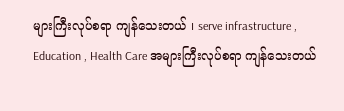များကြီးလုပ်စရာ ကျန်သေးတယ် ၊ serve infrastructure , Education , Health Care အများကြီးလုပ်စရာ ကျန်သေးတယ်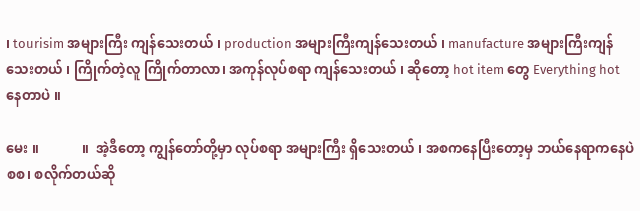၊ tourisim အများကြီး ကျန်သေးတယ် ၊ production အများကြီးကျန်သေးတယ် ၊ manufacture အများကြီးကျန်သေးတယ် ၊ ကြိုက်တဲ့လူ ကြိုက်တာလာ၊ အကုန်လုပ်စရာ ကျန်သေးတယ် ၊ ဆိုတော့ hot item တွေ Everything hot နေတာပဲ ။

မေး ။             ။  အဲ့ဒီတော့ ကျွန်တော်တို့မှာ လုပ်စရာ အများကြီး ရှိသေးတယ် ၊ အစကနေပြီးတော့မှ ဘယ်နေရာကနေပဲ စစ၊ စလိုက်တယ်ဆို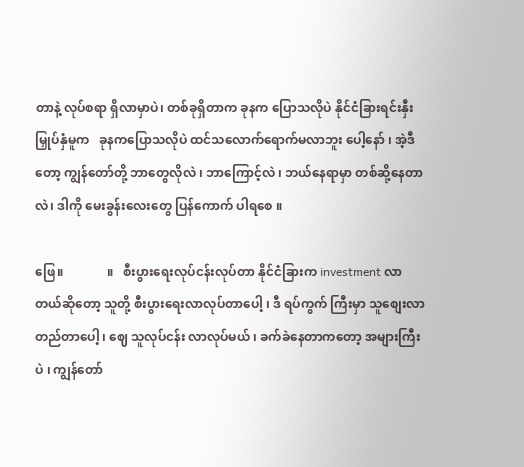တာနဲ့ လုပ်စရာ ရှိလာမှာပဲ၊ တစ်ခုရှိတာက ခုနက ပြောသလိုပဲ နိုင်ငံခြားရင်းနှီးမြှုပ်နှံမူက   ခုနကပြောသလိုပဲ ထင်သလောက်ရောက်မလာဘူး ပေါ့နော် ၊ အဲ့ဒီတော့ ကျွန်တော်တို့ ဘာတွေလိုလဲ ၊ ဘာကြောင့်လဲ ၊ ဘယ်နေရာမှာ တစ်ဆို့နေတာလဲ၊ ဒါကို မေးခွန်းလေးတွေ ပြန်ကောက် ပါရစေ ။

ဖြေ။              ။   စီးပွားရေးလုပ်ငန်းလုပ်တာ နိုင်ငံခြားက investment လာတယ်ဆိုတော့ သူတို့ စီးပွားရေးလာလုပ်တာပေါ့ ၊ ဒီ ရပ်ကွက် ကြီးမှာ သူစျေးလာတည်တာပေါ့ ၊ ဈေ သူလုပ်ငန်း လာလုပ်မယ် ၊ ခက်ခဲနေတာကတော့ အများကြီးပဲ ၊ ကျွန်တော်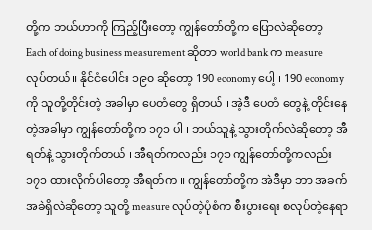တို့က ဘယ်ဟာကို ကြည့်ပြီးတော့ ကျွန်တော်တို့က ပြောလဲဆိုတော့  Each of doing business measurement ဆိုတာ world bank က measure လုပ်တယ်။ နိုင်ငံပေါင်း ၁၉၀ ဆိုတော့ 190 economy ပေါ့ ၊ 190 economy ကို သူတို့တိုင်းတဲ့ အခါမှာ ပေတံတွေ ရှိတယ် ၊ အဲ့ဒီ ပေတံ တွေနဲ့ တိုင်းနေတဲ့အခါမှာ ကျွန်တော်တို့က ၁၇၁ ပါ ၊ ဘယ်သူနဲ့ သွားတိုက်လဲဆိုတော့ အီရတ်နဲ့ သွားတိုက်တယ် ၊ အီရတ်ကလည်း ၁၇၁ ကျွန်တော်တို့ကလည်း ၁၇၁ ထားလိုက်ပါတော့ အီရတ်က ။ ကျွန်တော်တို့က အဲဒီမှာ ဘာ အခက်အခဲရှိလဲဆိုတော့ သူတို့ measure လုပ်တဲ့ပုံစံက စီးပွားရေး စလုပ်တဲ့နေရာ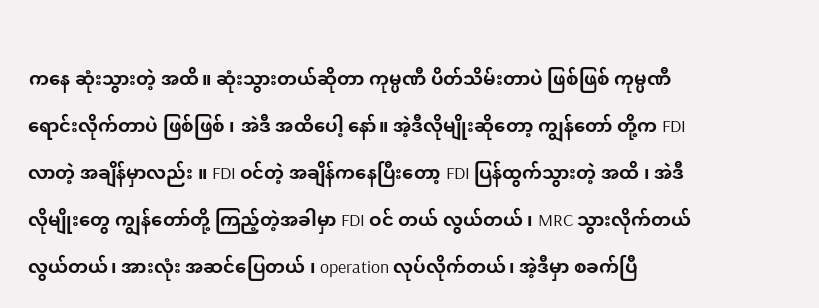ကနေ ဆုံးသွားတဲ့ အထိ။ ဆုံးသွားတယ်ဆိုတာ ကုမ္ပဏီ ပိတ်သိမ်းတာပဲ ဖြစ်ဖြစ် ကုမ္ပဏီရောင်းလိုက်တာပဲ ဖြစ်ဖြစ် ၊ အဲဒီ အထိပေါ့ နော်။ အဲ့ဒီလိုမျိုးဆိုတော့ ကျွန်တော် တို့က FDI လာတဲ့ အချိန်မှာလည်း ။ FDI ဝင်တဲ့ အချိန်ကနေပြီးတော့ FDI ပြန်ထွက်သွားတဲ့ အထိ ၊ အဲဒီလိုမျိုးတွေ ကျွန်တော်တို့ ကြည့်တဲ့အခါမှာ FDI ဝင် တယ် လွယ်တယ် ၊ MRC သွားလိုက်တယ် လွယ်တယ်၊ အားလုံး အဆင်ပြေတယ် ၊ operation လုပ်လိုက်တယ်၊ အဲ့ဒီမှာ စခက်ပြီ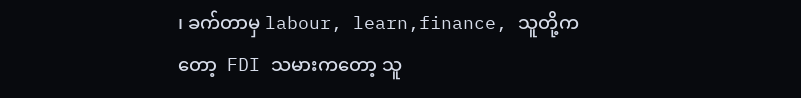၊ ခက်တာမှ labour, learn,finance, သူတို့ကတော့  FDI သမားကတော့ သူ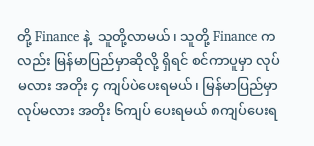တို့ Finance နဲ့  သူတို့လာမယ်၊ သူတို့ Finance ကလည်း မြန်မာပြည်မှာဆိုလို့ ရှိရင် စင်ကာပူမှာ လုပ်မလား အတိုး ၄ ကျပ်ပဲပေးရမယ်၊ မြန်မာပြည်မှာ လုပ်မလား အတိုး ၆ကျပ် ပေးရမယ် ၈ကျပ်ပေးရ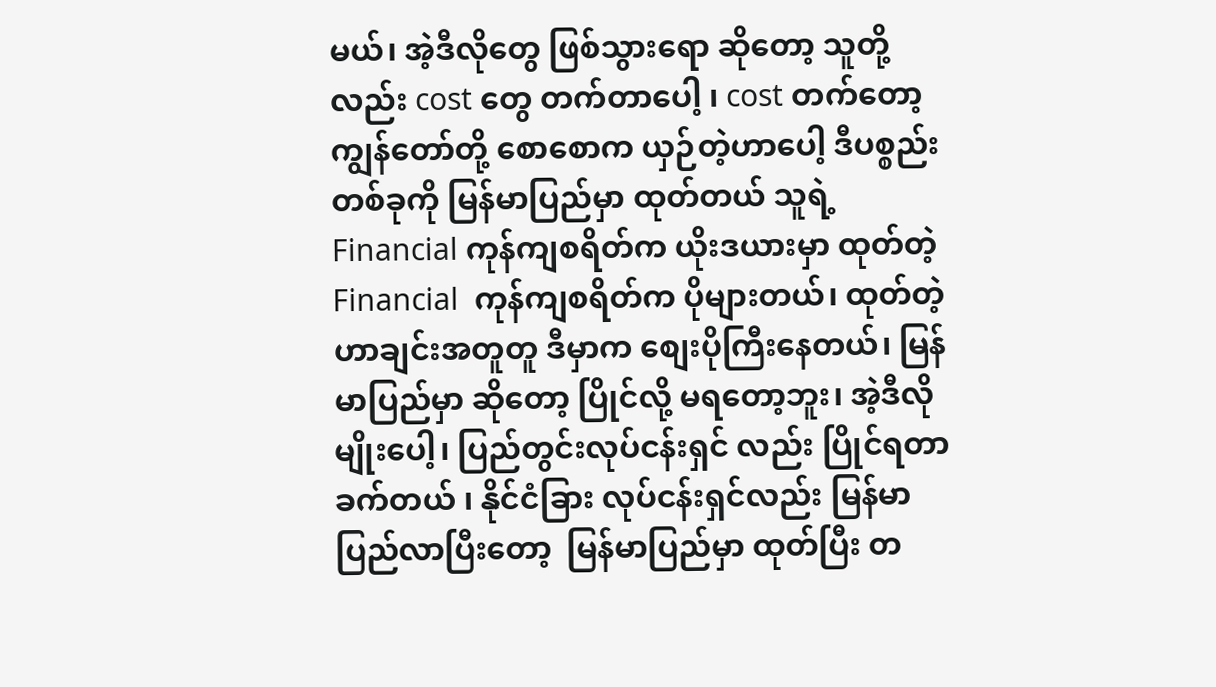မယ်၊ အဲ့ဒီလိုတွေ ဖြစ်သွားရော ဆိုတော့ သူတို့လည်း cost တွေ တက်တာပေါ့ ၊ cost တက်တော့ ကျွန်တော်တို့ စောစောက ယှဉ်တဲ့ဟာပေါ့ ဒီပစ္စည်း တစ်ခုကို မြန်မာပြည်မှာ ထုတ်တယ် သူရဲ့ Financial ကုန်ကျစရိတ်က ယိုးဒယားမှာ ထုတ်တဲ့ Financial  ကုန်ကျစရိတ်က ပိုများတယ်၊ ထုတ်တဲ့ဟာချင်းအတူတူ ဒီမှာက စျေးပိုကြီးနေတယ်၊ မြန်မာပြည်မှာ ဆိုတော့ ပြိုင်လို့ မရတော့ဘူး၊ အဲ့ဒီလိုမျိုးပေါ့၊ ပြည်တွင်းလုပ်ငန်းရှင် လည်း ပြိုင်ရတာခက်တယ် ၊ နိုင်ငံခြား လုပ်ငန်းရှင်လည်း မြန်မာပြည်လာပြီးတော့  မြန်မာပြည်မှာ ထုတ်ပြီး တ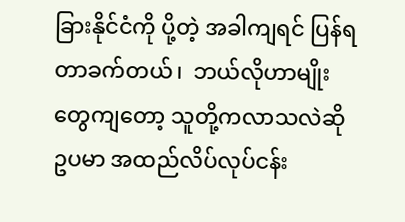ခြားနိုင်ငံကို ပို့တဲ့ အခါကျရင် ပြန်ရတာခက်တယ်၊  ဘယ်လိုဟာမျိုးတွေကျတော့ သူတို့ကလာသလဲဆို ဥပမာ အထည်လိပ်လုပ်ငန်း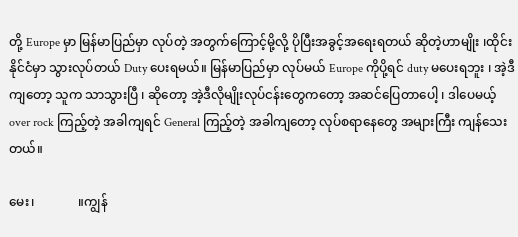တို့ Europe မှာ မြန်မာပြည်မှာ လုပ်တဲ့ အတွက်ကြောင့်မို့လို့ ပိုပြီးအခွင့်အရေးရတယ် ဆိုတဲ့ဟာမျိုး ၊ထိုင်းနိုင်ငံမှာ သွားလုပ်တယ် Duty ပေးရမယ်။ မြန်မာပြည်မှာ လုပ်မယ် Europe ကိုပို့ရင် duty မပေးရဘူး ၊ အဲ့ဒီကျတော့ သူက သာသွားပြီ ၊ ဆိုတော့ အဲ့ဒီလိုမျိုးလုပ်ငန်းတွေကတော့ အဆင်ပြေတာပေါ့ ၊ ဒါပေမယ့် over rock ကြည့်တဲ့ အခါကျရင် General ကြည့်တဲ့ အခါကျတော့ လုပ်စရာနေတွေ အများကြီး ကျန်သေးတယ်။

မေး၊              ။ကျွန်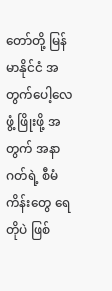တော်တို့ မြန်မာနိုင်ငံ အတွက်ပေါ့လေ   ဖွံ့ ဖြိုးဖို့ အတွက် အနာဂတ်ရဲ့ စီမံကိန်းတွေ ရေတိုပဲ ဖြစ်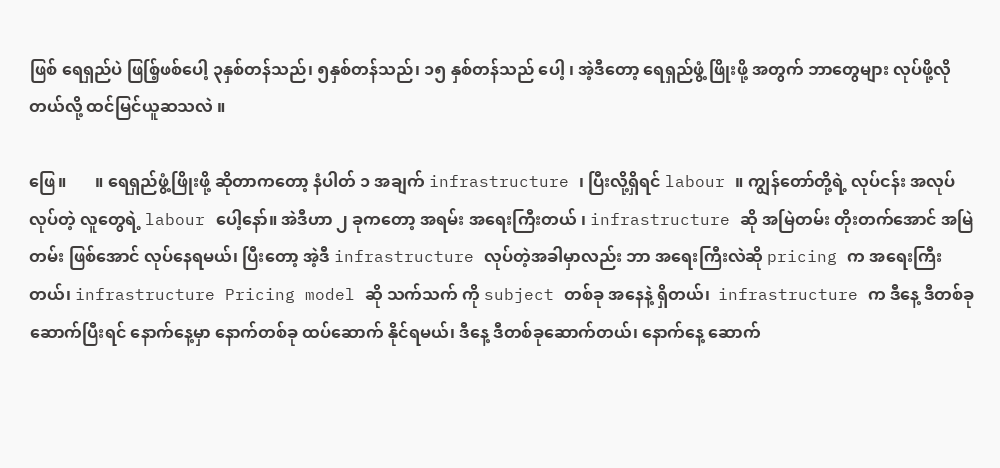ဖြစ် ရေရှည်ပဲ ဖြစ်ြ့ဖစ်ပေါ့ ၃နှစ်တန်သည်၊ ၅နှစ်တန်သည်၊ ၁၅ နှစ်တန်သည် ပေါ့ ၊ အဲ့ဒီတော့ ရေရှည်ဖွံ့ ဖြိုးဖို့ အတွက် ဘာတွေများ လုပ်ဖို့လိုတယ်လို့ ထင်မြင်ယူဆသလဲ ။

ဖြေ။       ။ ရေရှည်ဖွံ့ဖြိုးဖို့ ဆိုတာကတော့ နံပါတ် ၁ အချက် infrastructure ၊ ပြီးလို့ရှိရင် labour ။ ကျွန်တော်တို့ရဲ့ လုပ်ငန်း အလုပ်လုပ်တဲ့ လူတွေရဲ့ labour ပေါ့နော်။ အဲဒီဟာ ၂ ခုကတော့ အရမ်း အရေးကြီးတယ် ၊ infrastructure ဆို အမြဲတမ်း တိုးတက်အောင် အမြဲတမ်း ဖြစ်အောင် လုပ်နေရမယ်၊ ပြီးတော့ အဲ့ဒီ infrastructure လုပ်တဲ့အခါမှာလည်း ဘာ အရေးကြီးလဲဆို pricing က အရေးကြီးတယ်၊ infrastructure Pricing model ဆို သက်သက် ကို subject တစ်ခု အနေနဲ့ ရှိတယ်၊  infrastructure က ဒီနေ့ ဒီတစ်ခု ဆောက်ပြီးရင် နောက်နေ့မှာ နောက်တစ်ခု ထပ်ဆောက် နိုင်ရမယ်၊ ဒီနေ့ ဒီတစ်ခုဆောက်တယ်၊ နောက်နေ့ ဆောက်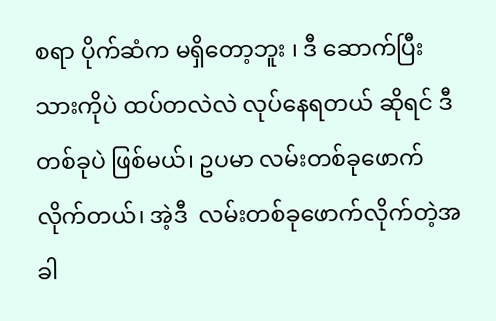စရာ ပိုက်ဆံက မရှိတော့ဘူး ၊ ဒီ ဆောက်ပြီးသားကိုပဲ ထပ်တလဲလဲ လုပ်နေရတယ် ဆိုရင် ဒီတစ်ခုပဲ ဖြစ်မယ်၊ ဥပမာ လမ်းတစ်ခုဖောက်လိုက်တယ်၊ အဲ့ဒီ  လမ်းတစ်ခုဖောက်လိုက်တဲ့အခါ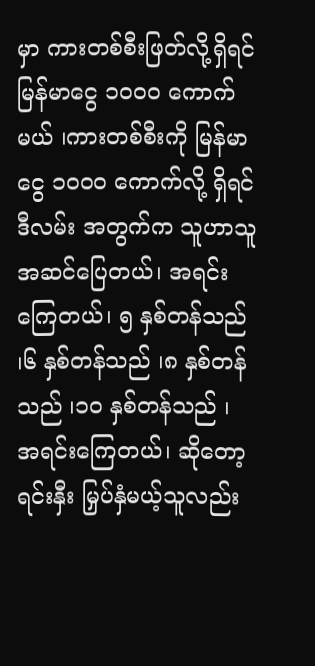မှာ ကားတစ်စီးဖြတ်လို့ရှိရင် မြန်မာငွေ ၁၀၀၀ ကောက်မယ် ၊ကားတစ်စီးကို မြန်မာငွေ ၁၀၀၀ ကောက်လို့ ရှိရင် ဒီလမ်း အတွက်က သူဟာသူ အဆင်ပြေတယ်၊ အရင်းကြေတယ်၊ ၅ နှစ်တန်သည် ၊၆ နှစ်တန်သည် ၊၈ နှစ်တန်သည် ၊၁၀ နှစ်တန်သည် ၊ အရင်းကြေတယ်၊ ဆိုတော့ ရင်းနှီး မြှပ်နှံမယ့်သူလည်း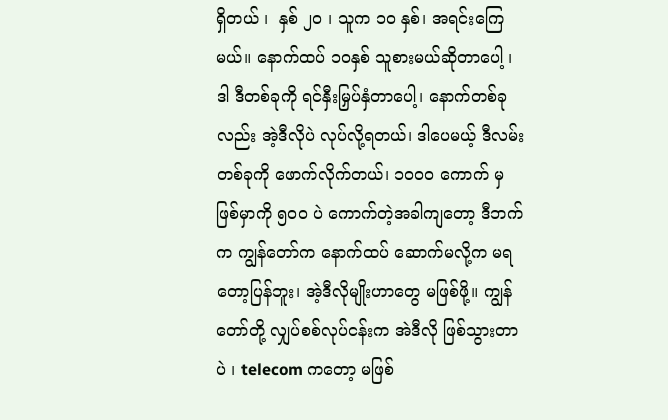ရှိတယ် ၊  နှစ် ၂၀ ၊ သူက ၁၀ နှစ်၊ အရင်းကြေမယ်။ နောက်ထပ် ၁ဝနှစ် သူစားမယ်ဆိုတာပေါ့ ၊ ဒါ ဒီတစ်ခုကို ရင်နှီးမြှပ်နှံတာပေါ့၊ နောက်တစ်ခုလည်း အဲ့ဒီလိုပဲ လုပ်လို့ရတယ်၊ ဒါပေမယ့် ဒီလမ်း တစ်ခုကို ဖောက်လိုက်တယ်၊ ၁၀၀၀ ကောက် မှ ဖြစ်မှာကို ၅၀၀ ပဲ ကောက်တဲ့အခါကျတော့ ဒီဘက်က ကျွန်တော်က နောက်ထပ် ဆောက်မလို့က မရတော့ပြန်ဘူး၊ အဲ့ဒီလိုမျိုးဟာတွေ မဖြစ်ဖို့။ ကျွန်တော်တို့ လျှပ်စစ်လုပ်ငန်းက အဲဒီလို ဖြစ်သွားတာပဲ ၊ telecom ကတော့ မဖြစ်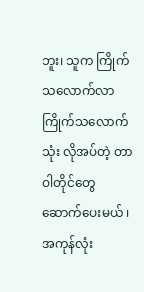ဘူး၊ သူက ကြိုက်သလောက်လာ ကြိုက်သလောက်သုံး လိုအပ်တဲ့ တာဝါတိုင်တွေ ဆောက်ပေးမယ် ၊ အကုန်လုံး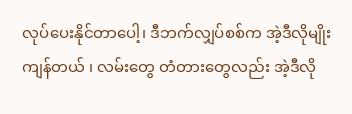လုပ်ပေးနိုင်တာပေါ့၊ ဒီဘက်လျှပ်စစ်က အဲ့ဒီလိုမျိုးကျန်တယ် ၊ လမ်းတွေ တံတားတွေလည်း အဲ့ဒီလို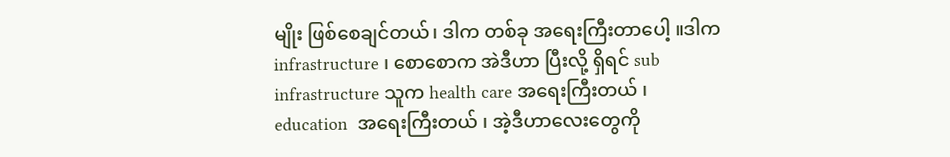မျိုး ဖြစ်စေချင်တယ်၊ ဒါက တစ်ခု အရေးကြီးတာပေါ့ ။ဒါက infrastructure ၊ စောစောက အဲဒီဟာ ပြီးလို့ ရှိရင် sub infrastructure သူက health care အရေးကြီးတယ် ၊ education  အရေးကြီးတယ် ၊ အဲ့ဒီဟာလေးတွေကို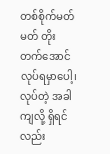တစ်စိုက်မတ်မတ် တိုးတက်အောင် လုပ်ရမှာပေါ့၊ လုပ်တဲ့ အခါကျလို့ ရှိရင်လည်း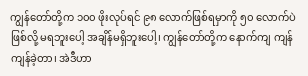ကျွန်တော်တို့က ၁၀၀ ဖိုးလုပ်ရင် ၉၈ လောက်ဖြစ်ရမှာကို ၅၀ လောက်ပဲ ဖြစ်လို့ မရဘူးပေါ့ အချိန်မရှိဘူးပေါ့၊ ကျွန်တော်တို့က နောက်ကျ ကျန်ကျန်ခဲ့တာ၊ အဲဒီဟာ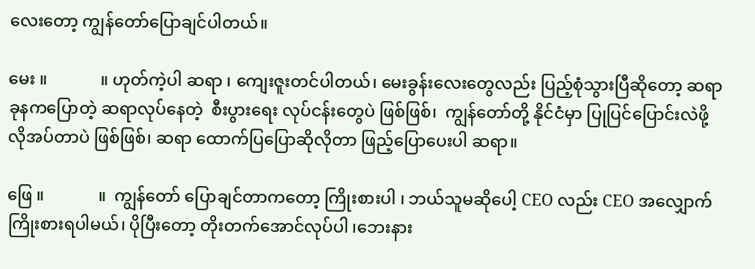လေးတော့ ကျွန်တော်ပြောချင်ပါတယ်။

မေး ။             ။ ဟုတ်ကဲ့ပါ ဆရာ ၊ ကျေးဇူးတင်ပါတယ်၊ မေးခွန်းလေးတွေလည်း ပြည့်စုံသွားပြီဆိုတော့ ဆရာခုနကပြောတဲ့ ဆရာလုပ်နေတဲ့  စီးပွားရေး လုပ်ငန်းတွေပဲ ဖြစ်ဖြစ်၊  ကျွန်တော်တို့ နိုင်ငံမှာ ပြုပြင်ပြောင်းလဲဖို့ လိုအပ်တာပဲ ဖြစ်ဖြစ်၊ ဆရာ ထောက်ပြပြောဆိုလိုတာ ဖြည့်ပြောပေးပါ ဆရာ။

ဖြေ ။             ။  ကျွန်တော် ပြောချင်တာကတော့ ကြိုးစားပါ ၊ ဘယ်သူမဆိုပေါ့ CEO လည်း CEO အလျှောက် ကြိုးစားရပါမယ်၊ ပိုပြီးတော့ တိုးတက်အောင်လုပ်ပါ ၊ဘေးနား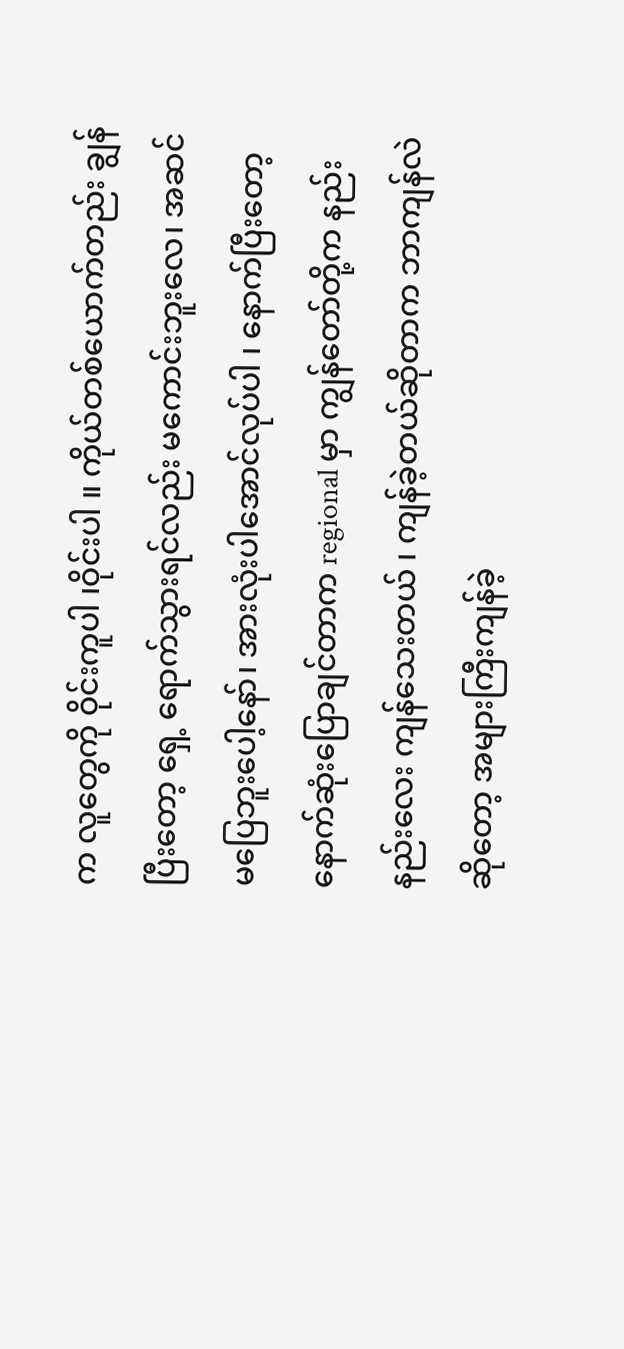က လူတွေကို ဝိုင်းကူပါ ၊ဝိုင်းပါ ။ ကိုယ်တစ်ယောက်တည်း ချွန်ပြီးတော့ ရှေ့ ရောက်သွားရင်လည်း မကောင်းဘူးလေ၊ အဆင်မပြေဘူးပေါ့နော်၊ အားလုံးပါအောင်လုပ်ပါ ၊ နောက်ပြီးတော့ နောက်ဆုံးပြောချင်တာက regional မှာ ကျွန်တော်တို့က နည်းနည်းလေး ကျန်သေးတယ် ၊ ကျန်ခဲ့တယ်ဆိုတာက ဘာကျန်လဲဆိုတော့ အများကြီးကျန်ခဲ့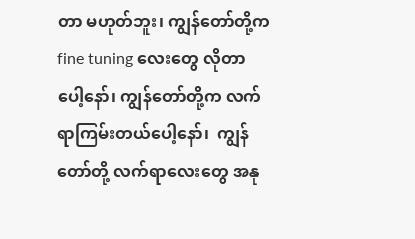တာ မဟုတ်ဘူး၊ ကျွန်တော်တို့က fine tuning လေးတွေ လိုတာပေါ့နော်၊ ကျွန်တော်တို့က လက်ရာကြမ်းတယ်ပေါ့နော်၊  ကျွန်တော်တို့ လက်ရာလေးတွေ အနု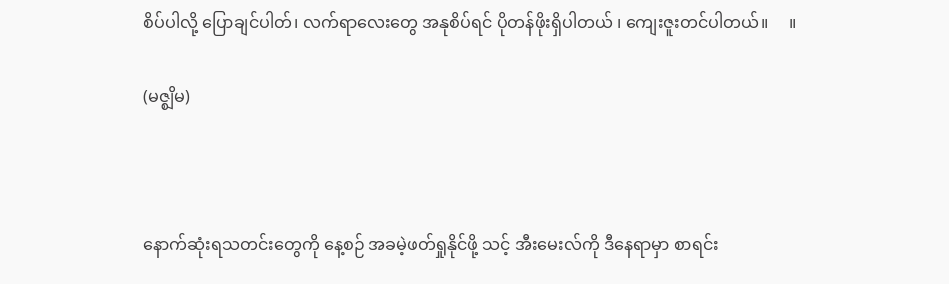စိပ်ပါလို့ ပြောချင်ပါတ်၊ လက်ရာလေးတွေ အနုစိပ်ရင် ပိုတန်ဖိုးရှိပါတယ် ၊ ကျေးဇူးတင်ပါတယ်။     ။

(မဇ္စျိမ)



နောက်ဆုံးရသတင်းတွေကို နေ့စဉ် အခမဲ့ဖတ်ရှုနိုင်ဖို့ သင့် အီးမေးလ်ကို ဒီနေရာမှာ စာရင်း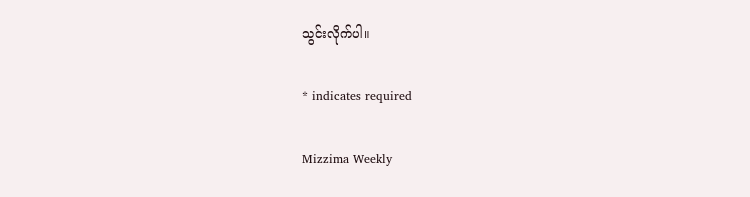သွင်းလိုက်ပါ။

* indicates required

Mizzima Weekly